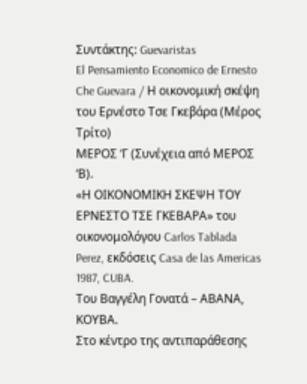Συντάκτης: Guevaristas
El Pensamiento Economico de Ernesto Che Guevara / Η οικονομική σκέψη του Ερνέστο Τσε Γκεβάρα (Μέρος Τρίτο)
ΜΕΡΟΣ ‘Γ (Συνέχεια από ΜΕΡΟΣ ‘Β).
«Η ΟΙΚΟΝΟΜΙΚΗ ΣΚΕΨΗ ΤΟΥ ΕΡΝΕΣΤΟ ΤΣΕ ΓΚΕΒΑΡΑ» του οικονομολόγου Carlos Tablada Perez, εκδόσεις Casa de las Americas 1987, CUBA.
Του Βαγγέλη Γονατά – ΑΒΑΝΑ, ΚΟΥΒΑ.
Στο κέντρο της αντιπαράθεσης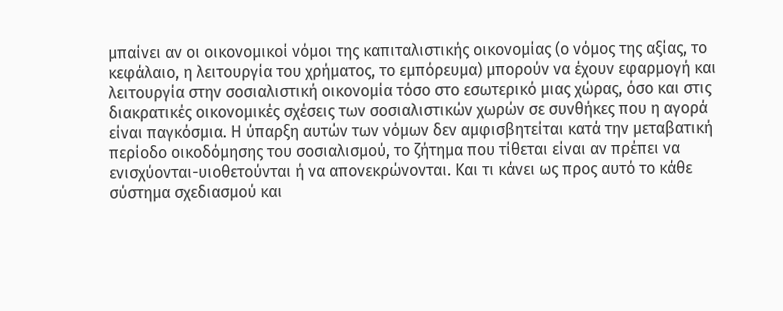μπαίνει αν οι οικονομικοί νόμοι της καπιταλιστικής οικονομίας (ο νόμος της αξίας, το κεφάλαιο, η λειτουργία του χρήματος, το εμπόρευμα) μπορούν να έχουν εφαρμογή και λειτουργία στην σοσιαλιστική οικονομία τόσο στο εσωτερικό μιας χώρας, όσο και στις διακρατικές οικονομικές σχέσεις των σοσιαλιστικών χωρών σε συνθήκες που η αγορά είναι παγκόσμια. Η ύπαρξη αυτών των νόμων δεν αμφισβητείται κατά την μεταβατική περίοδο οικοδόμησης του σοσιαλισμού, το ζήτημα που τίθεται είναι αν πρέπει να ενισχύονται-υιοθετούνται ή να απονεκρώνονται. Και τι κάνει ως προς αυτό το κάθε σύστημα σχεδιασμού και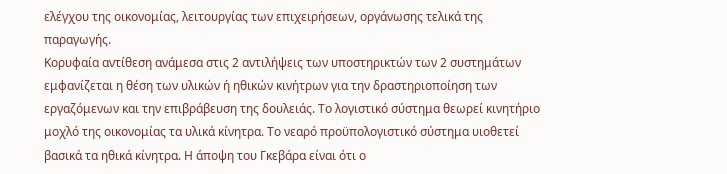ελέγχου της οικονομίας, λειτουργίας των επιχειρήσεων, οργάνωσης τελικά της παραγωγής.
Κορυφαία αντίθεση ανάμεσα στις 2 αντιλήψεις των υποστηρικτών των 2 συστημάτων εμφανίζεται η θέση των υλικών ή ηθικών κινήτρων για την δραστηριοποίηση των εργαζόμενων και την επιβράβευση της δουλειάς. Το λογιστικό σύστημα θεωρεί κινητήριο μοχλό της οικονομίας τα υλικά κίνητρα. Το νεαρό προϋπολογιστικό σύστημα υιοθετεί βασικά τα ηθικά κίνητρα. Η άποψη του Γκεβάρα είναι ότι ο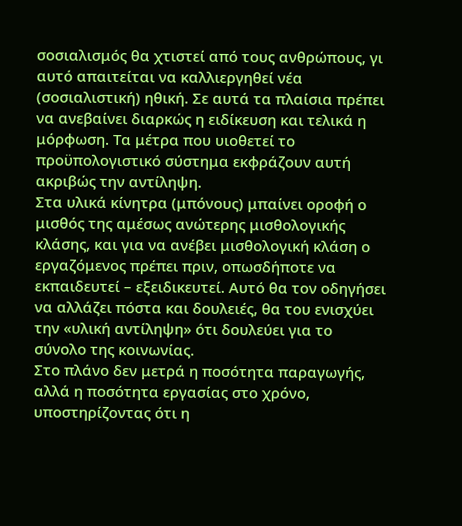σοσιαλισμός θα χτιστεί από τους ανθρώπους, γι αυτό απαιτείται να καλλιεργηθεί νέα (σοσιαλιστική) ηθική. Σε αυτά τα πλαίσια πρέπει να ανεβαίνει διαρκώς η ειδίκευση και τελικά η μόρφωση. Τα μέτρα που υιοθετεί το προϋπολογιστικό σύστημα εκφράζουν αυτή ακριβώς την αντίληψη.
Στα υλικά κίνητρα (μπόνους) μπαίνει οροφή ο μισθός της αμέσως ανώτερης μισθολογικής κλάσης, και για να ανέβει μισθολογική κλάση ο εργαζόμενος πρέπει πριν, οπωσδήποτε να εκπαιδευτεί – εξειδικευτεί. Αυτό θα τον οδηγήσει να αλλάζει πόστα και δουλειές, θα του ενισχύει την «υλική αντίληψη» ότι δουλεύει για το σύνολο της κοινωνίας.
Στο πλάνο δεν μετρά η ποσότητα παραγωγής, αλλά η ποσότητα εργασίας στο χρόνο, υποστηρίζοντας ότι η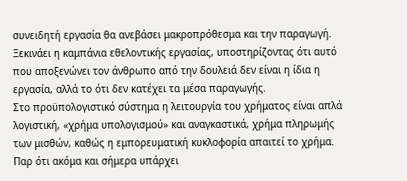συνειδητή εργασία θα ανεβάσει μακροπρόθεσμα και την παραγωγή. Ξεκινάει η καμπάνια εθελοντικής εργασίας, υποστηρίζοντας ότι αυτό που αποξενώνει τον άνθρωπο από την δουλειά δεν είναι η ίδια η εργασία, αλλά το ότι δεν κατέχει τα μέσα παραγωγής.
Στο προϋπολογιστικό σύστημα η λειτουργία του χρήματος είναι απλά λογιστική, «χρήμα υπολογισμού» και αναγκαστικά, χρήμα πληρωμής των μισθών, καθώς η εμπορευματική κυκλοφορία απαιτεί το χρήμα. Παρ ότι ακόμα και σήμερα υπάρχει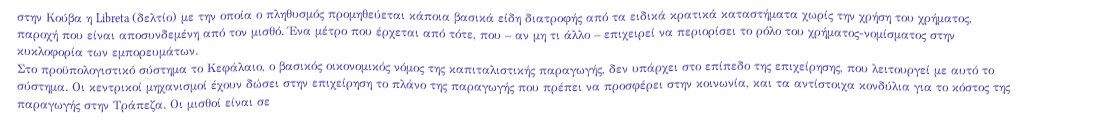στην Κούβα η Libreta (δελτίο) με την οποία ο πληθυσμός προμηθεύεται κάποια βασικά είδη διατροφής από τα ειδικά κρατικά καταστήματα χωρίς την χρήση του χρήματος, παροχή που είναι αποσυνδεμένη από τον μισθό. Ένα μέτρο που έρχεται από τότε, που – αν μη τι άλλο – επιχειρεί να περιορίσει το ρόλο του χρήματος-νομίσματος στην κυκλοφορία των εμπορευμάτων.
Στο προϋπολογιστικό σύστημα το Κεφάλαιο, ο βασικός οικονομικός νόμος της καπιταλιστικής παραγωγής, δεν υπάρχει στο επίπεδο της επιχείρησης, που λειτουργεί με αυτό το σύστημα. Οι κεντρικοί μηχανισμοί έχουν δώσει στην επιχείρηση το πλάνο της παραγωγής που πρέπει να προσφέρει στην κοινωνία, και τα αντίστοιχα κονδύλια για το κόστος της παραγωγής στην Τράπεζα. Οι μισθοί είναι σε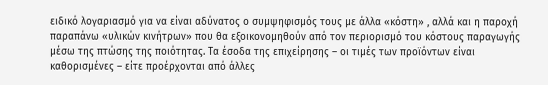ειδικό λογαριασμό για να είναι αδύνατος ο συμψηφισμός τους με άλλα «κόστη» , αλλά και η παροχή παραπάνω «υλικών κινήτρων» που θα εξοικονομηθούν από τον περιορισμό του κόστους παραγωγής μέσω της πτώσης της ποιότητας. Τα έσοδα της επιχείρησης – οι τιμές των προϊόντων είναι καθορισμένες – είτε προέρχονται από άλλες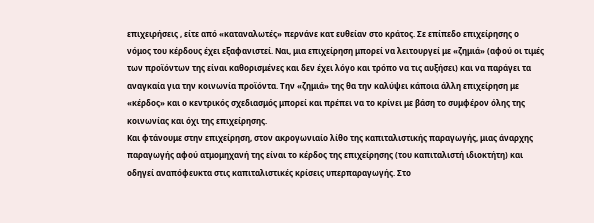επιχειρήσεις , είτε από «καταναλωτές» περνάνε κατ ευθείαν στο κράτος. Σε επίπεδο επιχείρησης ο νόμος του κέρδους έχει εξαφανιστεί. Ναι, μια επιχείρηση μπορεί να λειτουργεί με «ζημιά» (αφού οι τιμές των προϊόντων της είναι καθορισμένες και δεν έχει λόγο και τρόπο να τις αυξήσει) και να παράγει τα αναγκαία για την κοινωνία προϊόντα. Την «ζημιά» της θα την καλύψει κάποια άλλη επιχείρηση με «κέρδος» και ο κεντρικός σχεδιασμός μπορεί και πρέπει να το κρίνει με βάση το συμφέρον όλης της κοινωνίας και όχι της επιχείρησης.
Και φτάνουμε στην επιχείρηση, στον ακρογωνιαίο λίθο της καπιταλιστικής παραγωγής, μιας άναρχης παραγωγής αφού ατμομηχανή της είναι το κέρδος της επιχείρησης (του καπιταλιστή ιδιοκτήτη) και οδηγεί αναπόφευκτα στις καπιταλιστικές κρίσεις υπερπαραγωγής. Στο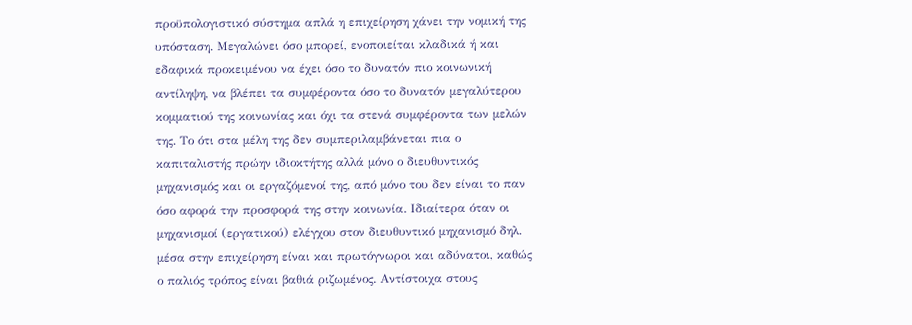προϋπολογιστικό σύστημα απλά η επιχείρηση χάνει την νομική της υπόσταση. Μεγαλώνει όσο μπορεί, ενοποιείται κλαδικά ή και εδαφικά προκειμένου να έχει όσο το δυνατόν πιο κοινωνική αντίληψη, να βλέπει τα συμφέροντα όσο το δυνατόν μεγαλύτερου κομματιού της κοινωνίας και όχι τα στενά συμφέροντα των μελών της. Το ότι στα μέλη της δεν συμπεριλαμβάνεται πια ο καπιταλιστής πρώην ιδιοκτήτης αλλά μόνο ο διευθυντικός μηχανισμός και οι εργαζόμενοί της, από μόνο του δεν είναι το παν όσο αφορά την προσφορά της στην κοινωνία. Ιδιαίτερα όταν οι μηχανισμοί (εργατικού) ελέγχου στον διευθυντικό μηχανισμό δηλ. μέσα στην επιχείρηση είναι και πρωτόγνωροι και αδύνατοι, καθώς ο παλιός τρόπος είναι βαθιά ριζωμένος. Αντίστοιχα στους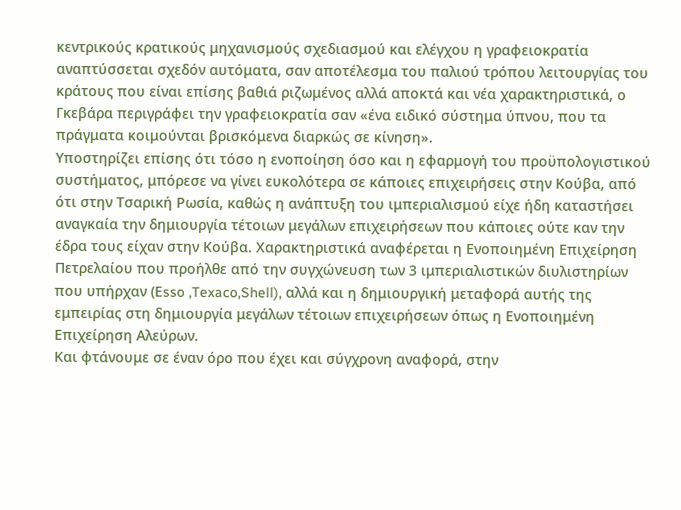κεντρικούς κρατικούς μηχανισμούς σχεδιασμού και ελέγχου η γραφειοκρατία αναπτύσσεται σχεδόν αυτόματα, σαν αποτέλεσμα του παλιού τρόπου λειτουργίας του κράτους που είναι επίσης βαθιά ριζωμένος αλλά αποκτά και νέα χαρακτηριστικά, ο Γκεβάρα περιγράφει την γραφειοκρατία σαν «ένα ειδικό σύστημα ύπνου, που τα πράγματα κοιμούνται βρισκόμενα διαρκώς σε κίνηση».
Υποστηρίζει επίσης ότι τόσο η ενοποίηση όσο και η εφαρμογή του προϋπολογιστικού συστήματος, μπόρεσε να γίνει ευκολότερα σε κάποιες επιχειρήσεις στην Κούβα, από ότι στην Τσαρική Ρωσία, καθώς η ανάπτυξη του ιμπεριαλισμού είχε ήδη καταστήσει αναγκαία την δημιουργία τέτοιων μεγάλων επιχειρήσεων που κάποιες ούτε καν την έδρα τους είχαν στην Κούβα. Χαρακτηριστικά αναφέρεται η Ενοποιημένη Επιχείρηση Πετρελαίου που προήλθε από την συγχώνευση των 3 ιμπεριαλιστικών διυλιστηρίων που υπήρχαν (Εsso ,Texaco,Shell), αλλά και η δημιουργική μεταφορά αυτής της εμπειρίας στη δημιουργία μεγάλων τέτοιων επιχειρήσεων όπως η Ενοποιημένη Επιχείρηση Αλεύρων.
Και φτάνουμε σε έναν όρο που έχει και σύγχρονη αναφορά, στην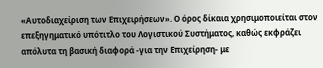«Αυτοδιαχείριση των Επιχειρήσεων». Ο όρος δίκαια χρησιμοποιείται στον επεξηγηματικό υπότιτλο του Λογιστικού Συστήματος, καθώς εκφράζει απόλυτα τη βασική διαφορά -για την Επιχείρηση- με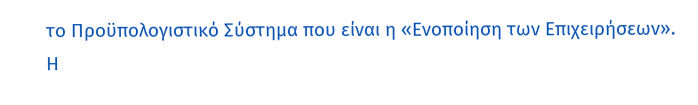το Προϋπολογιστικό Σύστημα που είναι η «Ενοποίηση των Επιχειρήσεων».
Η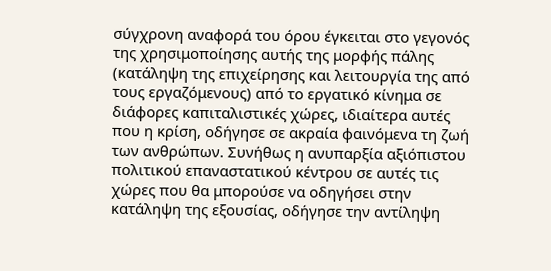σύγχρονη αναφορά του όρου έγκειται στο γεγονός της χρησιμοποίησης αυτής της μορφής πάλης (κατάληψη της επιχείρησης και λειτουργία της από τους εργαζόμενους) από το εργατικό κίνημα σε διάφορες καπιταλιστικές χώρες, ιδιαίτερα αυτές που η κρίση, οδήγησε σε ακραία φαινόμενα τη ζωή των ανθρώπων. Συνήθως η ανυπαρξία αξιόπιστου πολιτικού επαναστατικού κέντρου σε αυτές τις χώρες που θα μπορούσε να οδηγήσει στην κατάληψη της εξουσίας, οδήγησε την αντίληψη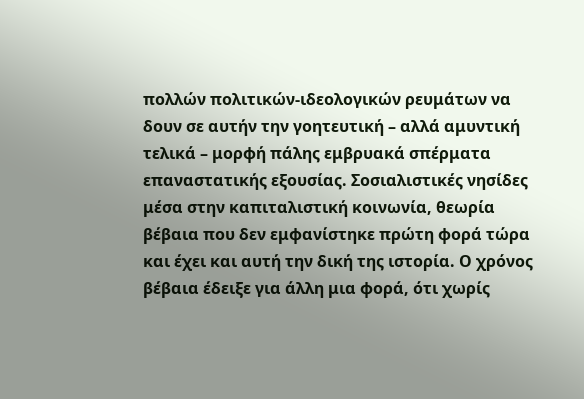πολλών πολιτικών-ιδεολογικών ρευμάτων να δουν σε αυτήν την γοητευτική – αλλά αμυντική τελικά – μορφή πάλης εμβρυακά σπέρματα επαναστατικής εξουσίας. Σοσιαλιστικές νησίδες μέσα στην καπιταλιστική κοινωνία, θεωρία βέβαια που δεν εμφανίστηκε πρώτη φορά τώρα και έχει και αυτή την δική της ιστορία. Ο χρόνος βέβαια έδειξε για άλλη μια φορά, ότι χωρίς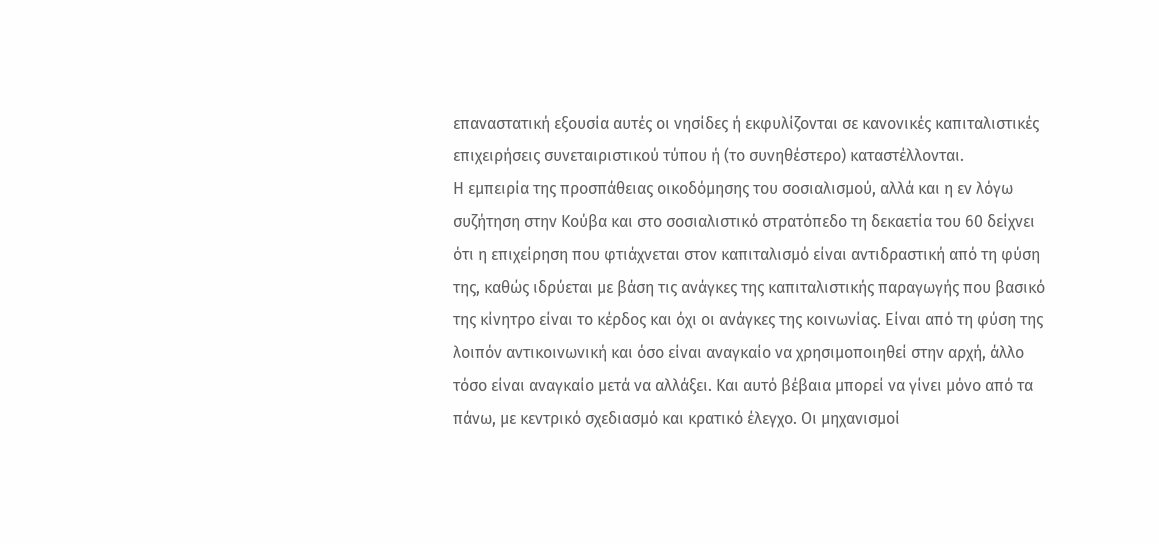επαναστατική εξουσία αυτές οι νησίδες ή εκφυλίζονται σε κανονικές καπιταλιστικές επιχειρήσεις συνεταιριστικού τύπου ή (το συνηθέστερο) καταστέλλονται.
Η εμπειρία της προσπάθειας οικοδόμησης του σοσιαλισμού, αλλά και η εν λόγω συζήτηση στην Κούβα και στο σοσιαλιστικό στρατόπεδο τη δεκαετία του 60 δείχνει ότι η επιχείρηση που φτιάχνεται στον καπιταλισμό είναι αντιδραστική από τη φύση της, καθώς ιδρύεται με βάση τις ανάγκες της καπιταλιστικής παραγωγής που βασικό της κίνητρο είναι το κέρδος και όχι οι ανάγκες της κοινωνίας. Είναι από τη φύση της λοιπόν αντικοινωνική και όσο είναι αναγκαίο να χρησιμοποιηθεί στην αρχή, άλλο τόσο είναι αναγκαίο μετά να αλλάξει. Και αυτό βέβαια μπορεί να γίνει μόνο από τα πάνω, με κεντρικό σχεδιασμό και κρατικό έλεγχο. Οι μηχανισμοί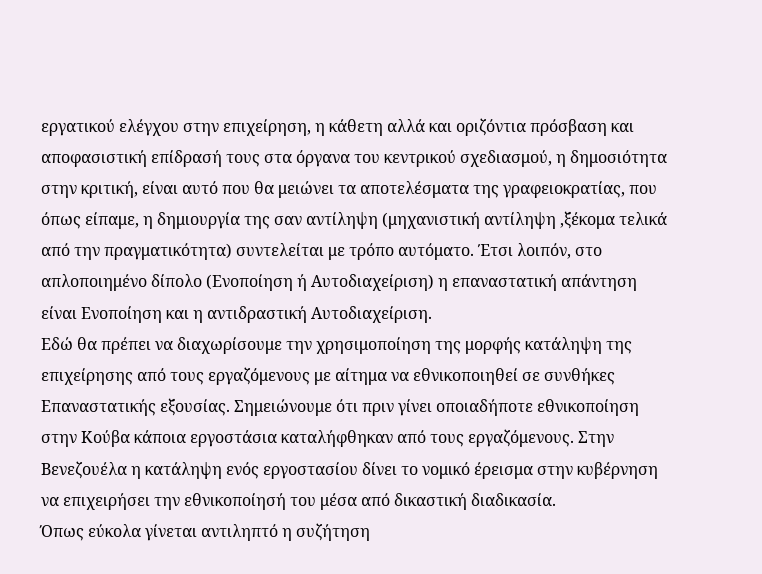εργατικού ελέγχου στην επιχείρηση, η κάθετη αλλά και οριζόντια πρόσβαση και αποφασιστική επίδρασή τους στα όργανα του κεντρικού σχεδιασμού, η δημοσιότητα στην κριτική, είναι αυτό που θα μειώνει τα αποτελέσματα της γραφειοκρατίας, που όπως είπαμε, η δημιουργία της σαν αντίληψη (μηχανιστική αντίληψη ,ξέκομα τελικά από την πραγματικότητα) συντελείται με τρόπο αυτόματο. Έτσι λοιπόν, στο απλοποιημένο δίπολο (Ενοποίηση ή Αυτοδιαχείριση) η επαναστατική απάντηση είναι Ενοποίηση και η αντιδραστική Αυτοδιαχείριση.
Εδώ θα πρέπει να διαχωρίσουμε την χρησιμοποίηση της μορφής κατάληψη της επιχείρησης από τους εργαζόμενους με αίτημα να εθνικοποιηθεί σε συνθήκες Επαναστατικής εξουσίας. Σημειώνουμε ότι πριν γίνει οποιαδήποτε εθνικοποίηση στην Κούβα κάποια εργοστάσια καταλήφθηκαν από τους εργαζόμενους. Στην Βενεζουέλα η κατάληψη ενός εργοστασίου δίνει το νομικό έρεισμα στην κυβέρνηση να επιχειρήσει την εθνικοποίησή του μέσα από δικαστική διαδικασία.
Όπως εύκολα γίνεται αντιληπτό η συζήτηση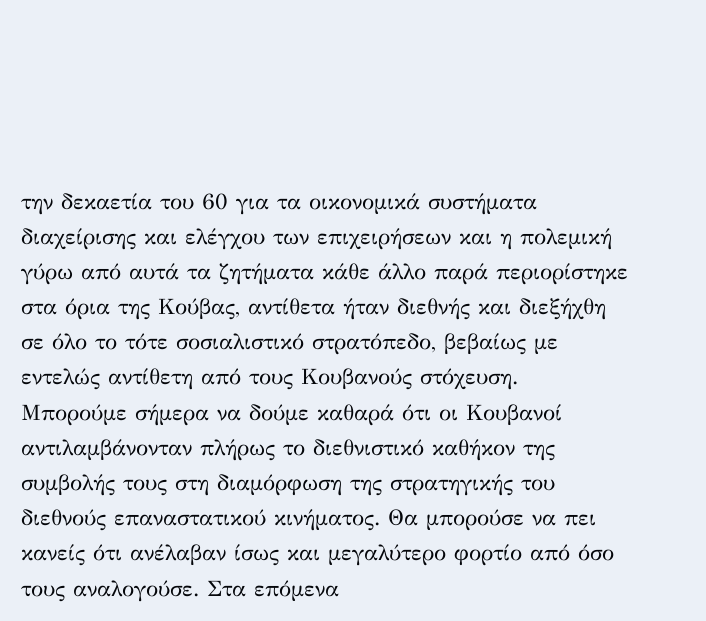την δεκαετία του 60 για τα οικονομικά συστήματα διαχείρισης και ελέγχου των επιχειρήσεων και η πολεμική γύρω από αυτά τα ζητήματα κάθε άλλο παρά περιορίστηκε στα όρια της Κούβας, αντίθετα ήταν διεθνής και διεξήχθη σε όλο το τότε σοσιαλιστικό στρατόπεδο, βεβαίως με εντελώς αντίθετη από τους Κουβανούς στόχευση. Μπορούμε σήμερα να δούμε καθαρά ότι οι Κουβανοί αντιλαμβάνονταν πλήρως το διεθνιστικό καθήκον της συμβολής τους στη διαμόρφωση της στρατηγικής του διεθνούς επαναστατικού κινήματος. Θα μπορούσε να πει κανείς ότι ανέλαβαν ίσως και μεγαλύτερο φορτίο από όσο τους αναλογούσε. Στα επόμενα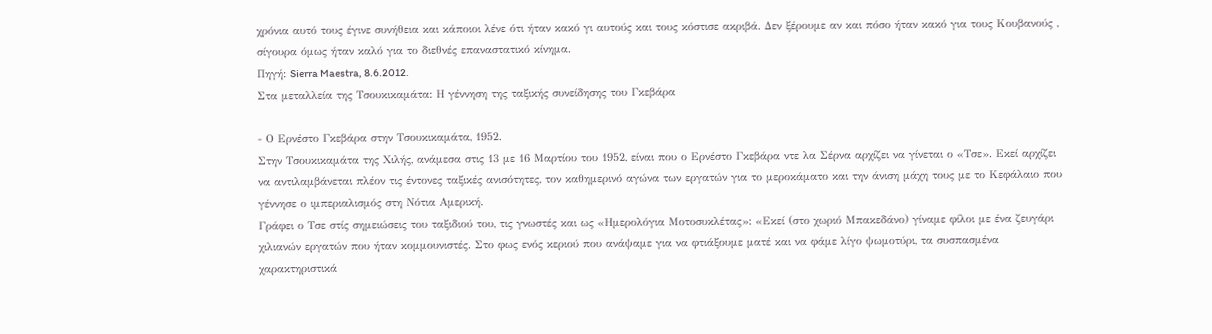χρόνια αυτό τους έγινε συνήθεια και κάποιοι λένε ότι ήταν κακό γι αυτούς και τους κόστισε ακριβά. Δεν ξέρουμε αν και πόσο ήταν κακό για τους Κουβανούς , σίγουρα όμως ήταν καλό για το διεθνές επαναστατικό κίνημα.
Πηγή: Sierra Maestra, 8.6.2012.
Στα μεταλλεία της Τσουκικαμάτα: Η γέννηση της ταξικής συνείδησης του Γκεβάρα

- Ο Ερνέστο Γκεβάρα στην Τσουκικαμάτα, 1952.
Στην Τσουκικαμάτα της Χιλής, ανάμεσα στις 13 με 16 Μαρτίου του 1952, είναι που ο Ερνέστο Γκεβάρα ντε λα Σέρνα αρχίζει να γίνεται ο «Τσε». Εκεί αρχίζει να αντιλαμβάνεται πλέον τις έντονες ταξικές ανισότητες, τον καθημερινό αγώνα των εργατών για το μεροκάματο και την άνιση μάχη τους με το Κεφάλαιο που γέννησε ο ιμπεριαλισμός στη Νότια Αμερική.
Γράφει ο Τσε στίς σημειώσεις του ταξιδιού του, τις γνωστές και ως «Ημερολόγια Μοτοσυκλέτας»: «Εκεί (στο χωριό Μπακεδάνο) γίναμε φίλοι με ένα ζευγάρι χιλιανών εργατών που ήταν κομμουνιστές. Στο φως ενός κεριού που ανάψαμε για να φτιάξουμε ματέ και να φάμε λίγο ψωμοτύρι, τα συσπασμένα χαρακτηριστικά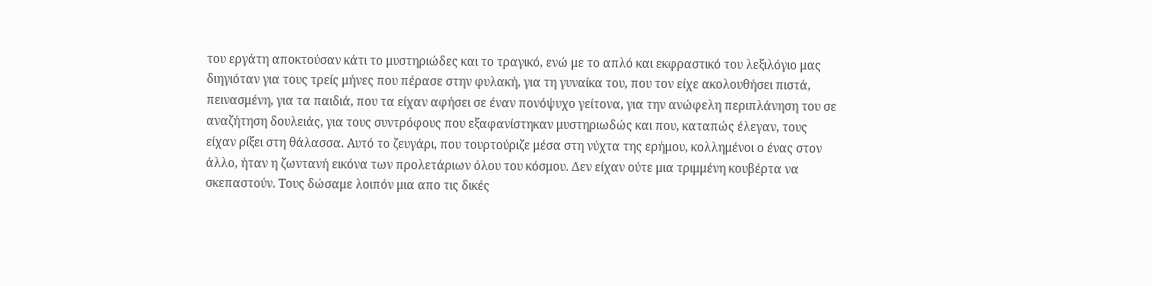του εργάτη αποκτούσαν κάτι το μυστηριώδες και το τραγικό, ενώ με το απλό και εκφραστικό του λεξιλόγιο μας διηγιόταν για τους τρείς μήνες που πέρασε στην φυλακή, για τη γυναίκα του, που τον είχε ακολουθήσει πιστά, πεινασμένη, για τα παιδιά, που τα είχαν αφήσει σε έναν πονόψυχο γείτονα, για την ανώφελη περιπλάνηση του σε αναζήτηση δουλειάς, για τους συντρόφους που εξαφανίστηκαν μυστηριωδώς και που, καταπώς έλεγαν, τους είχαν ρίξει στη θάλασσα. Αυτό το ζευγάρι, που τουρτούριζε μέσα στη νύχτα της ερήμου, κολλημένοι ο ένας στον άλλο, ήταν η ζωντανή εικόνα των προλετάριων όλου του κόσμου. Δεν είχαν ούτε μια τριμμένη κουβέρτα να σκεπαστούν. Τους δώσαμε λοιπόν μια απο τις δικές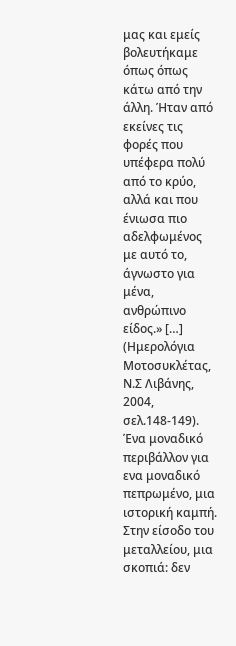μας και εμείς βολευτήκαμε όπως όπως κάτω από την άλλη. Ήταν από εκείνες τις φορές που υπέφερα πολύ από το κρύο, αλλά και που ένιωσα πιο αδελφωμένος με αυτό το, άγνωστο για μένα, ανθρώπινο είδος.» […] (Ημερολόγια Μοτοσυκλέτας, Ν.Σ Λιβάνης, 2004, σελ.148-149).
Ένα μοναδικό περιβάλλον για ενα μοναδικό πεπρωμένο, μια ιστορική καμπή. Στην είσοδο του μεταλλείου, μια σκοπιά: δεν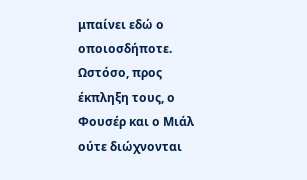μπαίνει εδώ ο οποιοσδήποτε. Ωστόσο, προς έκπληξη τους, ο Φουσέρ και ο Μιάλ ούτε διώχνονται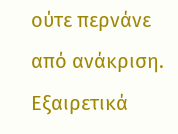ούτε περνάνε από ανάκριση. Εξαιρετικά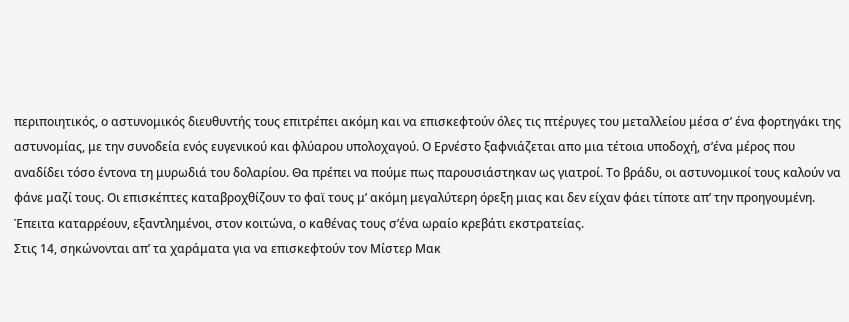περιποιητικός, ο αστυνομικός διευθυντής τους επιτρέπει ακόμη και να επισκεφτούν όλες τις πτέρυγες του μεταλλείου μέσα σ’ ένα φορτηγάκι της αστυνομίας, με την συνοδεία ενός ευγενικού και φλύαρου υπολοχαγού. Ο Ερνέστο ξαφνιάζεται απο μια τέτοια υποδοχή, σ’ένα μέρος που αναδίδει τόσο έντονα τη μυρωδιά του δολαρίου. Θα πρέπει να πούμε πως παρουσιάστηκαν ως γιατροί. Το βράδυ, οι αστυνομικοί τους καλούν να φάνε μαζί τους. Οι επισκέπτες καταβροχθίζουν το φαϊ τους μ’ ακόμη μεγαλύτερη όρεξη μιας και δεν είχαν φάει τίποτε απ’ την προηγουμένη. Έπειτα καταρρέουν, εξαντλημένοι, στον κοιτώνα, ο καθένας τους σ’ένα ωραίο κρεβάτι εκστρατείας.
Στις 14, σηκώνονται απ’ τα χαράματα για να επισκεφτούν τον Μίστερ Μακ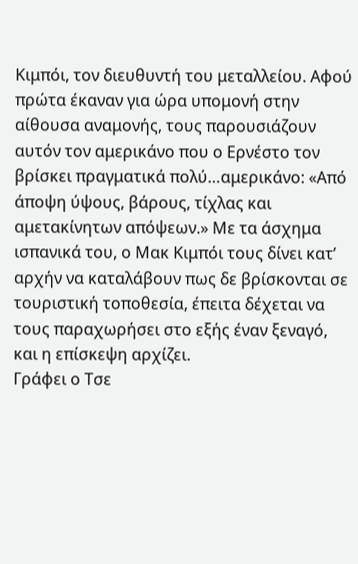Κιμπόι, τον διευθυντή του μεταλλείου. Αφού πρώτα έκαναν για ώρα υπομονή στην αίθουσα αναμονής, τους παρουσιάζουν αυτόν τον αμερικάνο που ο Ερνέστο τον βρίσκει πραγματικά πολύ…αμερικάνο: «Από άποψη ύψους, βάρους, τίχλας και αμετακίνητων απόψεων.» Με τα άσχημα ισπανικά του, ο Μακ Κιμπόι τους δίνει κατ’ αρχήν να καταλάβουν πως δε βρίσκονται σε τουριστική τοποθεσία, έπειτα δέχεται να τους παραχωρήσει στο εξής έναν ξεναγό, και η επίσκεψη αρχίζει.
Γράφει ο Τσε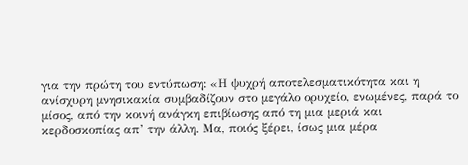για την πρώτη του εντύπωση: «Η ψυχρή αποτελεσματικότητα και η ανίσχυρη μνησικακία συμβαδίζουν στο μεγάλο ορυχείο, ενωμένες, παρά το μίσος, από την κοινή ανάγκη επιβίωσης από τη μια μεριά και κερδοσκοπίας απ’ την άλλη. Μα, ποιός ξέρει, ίσως μια μέρα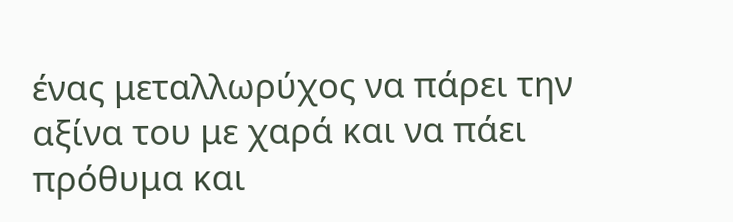ένας μεταλλωρύχος να πάρει την αξίνα του με χαρά και να πάει πρόθυμα και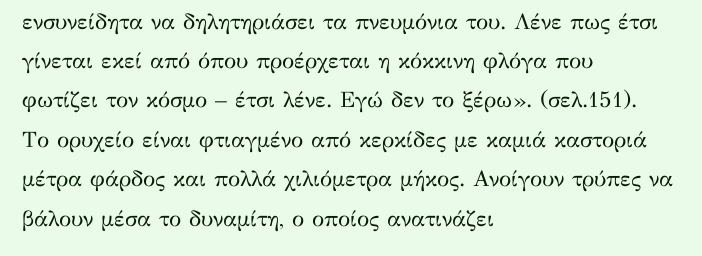ενσυνείδητα να δηλητηριάσει τα πνευμόνια του. Λένε πως έτσι γίνεται εκεί από όπου προέρχεται η κόκκινη φλόγα που φωτίζει τον κόσμο – έτσι λένε. Εγώ δεν το ξέρω». (σελ.151).
Το ορυχείο είναι φτιαγμένο από κερκίδες με καμιά καστοριά μέτρα φάρδος και πολλά χιλιόμετρα μήκος. Ανοίγουν τρύπες να βάλουν μέσα το δυναμίτη, ο οποίος ανατινάζει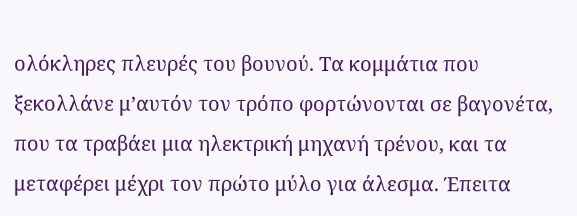ολόκληρες πλευρές του βουνού. Τα κομμάτια που ξεκολλάνε μ’αυτόν τον τρόπο φορτώνονται σε βαγονέτα, που τα τραβάει μια ηλεκτρική μηχανή τρένου, και τα μεταφέρει μέχρι τον πρώτο μύλο για άλεσμα. Έπειτα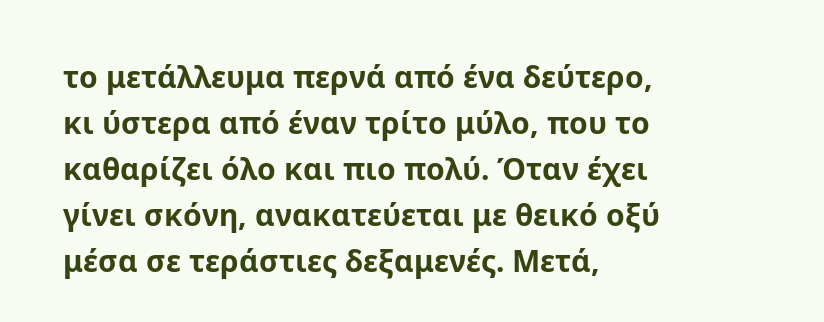το μετάλλευμα περνά από ένα δεύτερο, κι ύστερα από έναν τρίτο μύλο, που το καθαρίζει όλο και πιο πολύ. Όταν έχει γίνει σκόνη, ανακατεύεται με θεικό οξύ μέσα σε τεράστιες δεξαμενές. Μετά,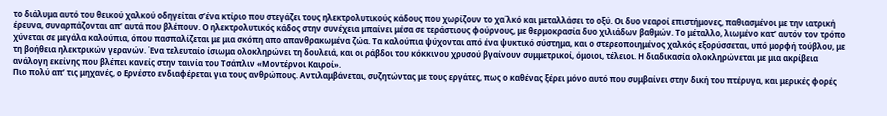το διάλυμα αυτό του θεικού χαλκού οδηγείται σ’ένα κτίριο που στεγάζει τους ηλεκτρολυτικούς κάδους που χωρίζουν το χα΄λκό και μεταλλάσει το οξύ. Οι δυο νεαροί επιστήμονες, παθιασμένοι με την ιατρική έρευνα, συναρπάζονται απ’ αυτά που βλέπουν. Ο ηλεκτρολυτικός κάδος στην συνέχεια μπαίνει μέσα σε τεράστιους φούρνους, με θερμοκρασία δυο χιλιάδων βαθμών. Το μέταλλο, λιωμένο κατ’ αυτόν τον τρόπο χύνεται σε μεγάλα καλούπια, όπου πασπαλίζεται με μια σκόπη απο απανθρακωμένα ζώα. Τα καλούπια ψύχονται από ένα ψυκτικό σύστημα, και ο στερεοποιημένος χαλκός εξορύσσεται, υπό μορφή τούβλου, με τη βοήθεια ηλεκτρικών γερανών. Ένα τελευταίο ίσιωμα ολοκληρώνει τη δουλειά, και οι ράβδοι του κόκκινου χρυσού βγαίνουν συμμετρικοί, όμοιοι, τέλειοι. Η διαδικασία ολοκληρώνεται με μια ακρίβεια ανάλογη εκείνης που βλέπει κανείς στην ταινία του Τσάπλιν «Μοντέρνοι Καιροί».
Πιο πολύ απ’ τις μηχανές, ο Ερνέστο ενδιαφέρεται για τους ανθρώπους. Αντιλαμβάνεται, συζητώντας με τους εργάτες, πως ο καθένας ξέρει μόνο αυτό που συμβαίνει στην δική του πτέρυγα, και μερικές φορές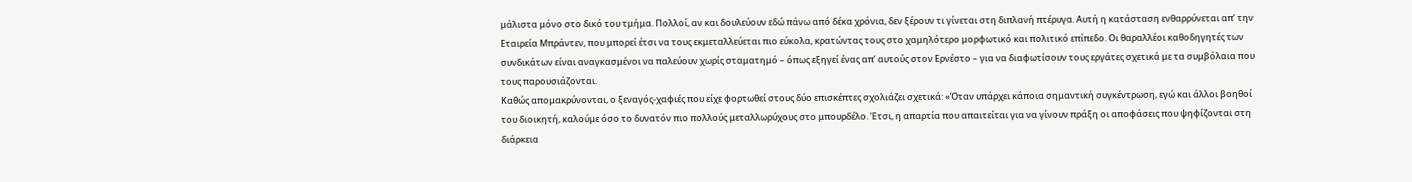μάλιστα μόνο στο δικό του τμήμα. Πολλοί, αν και δουλεύουν εδώ πάνω από δέκα χρόνια, δεν ξέρουν τι γίνεται στη διπλανή πτέρυγα. Αυτή η κατάσταση ενθαρρύνεται απ’ την Εταιρεία Μπράντεν, που μπορεί έτσι να τους εκμεταλλεύεται πιο εύκολα, κρατώντας τους στο χαμηλότερο μορφωτικό και πολιτικό επίπεδο. Οι θαραλλέοι καθοδηγητές των συνδικάτων είναι αναγκασμένοι να παλεύουν χωρίς σταματημό – όπως εξηγεί ένας απ’ αυτούς στον Ερνέστο – για να διαφωτίσουν τους εργάτες σχετικά με τα συμβόλαια που τους παρουσιάζονται.
Καθώς απομακρύνονται, ο ξεναγός-χαφιές που είχε φορτωθεί στους δύο επισκέπτες σχολιάζει σχετικά: «Όταν υπάρχει κάποια σημαντική συγκέντρωση, εγώ και άλλοι βοηθοί του διοικητή, καλούμε όσο το δυνατόν πιο πολλούς μεταλλωρύχους στο μπουρδέλο. Έτσι, η απαρτία που απαιτείται για να γίνουν πράξη οι αποφάσεις που ψηφίζονται στη διάρκεια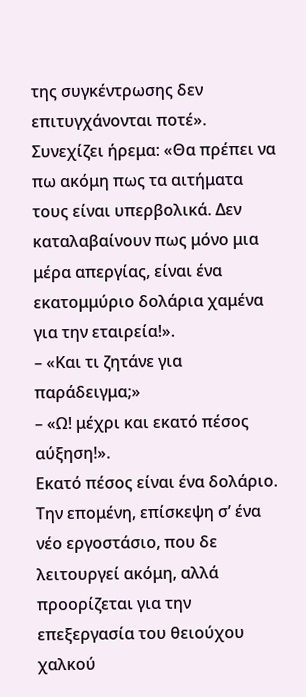της συγκέντρωσης δεν επιτυγχάνονται ποτέ». Συνεχίζει ήρεμα: «Θα πρέπει να πω ακόμη πως τα αιτήματα τους είναι υπερβολικά. Δεν καταλαβαίνουν πως μόνο μια μέρα απεργίας, είναι ένα εκατομμύριο δολάρια χαμένα για την εταιρεία!».
– «Και τι ζητάνε για παράδειγμα;»
– «Ω! μέχρι και εκατό πέσος αύξηση!».
Εκατό πέσος είναι ένα δολάριο.
Την επομένη, επίσκεψη σ’ ένα νέο εργοστάσιο, που δε λειτουργεί ακόμη, αλλά προορίζεται για την επεξεργασία του θειούχου χαλκού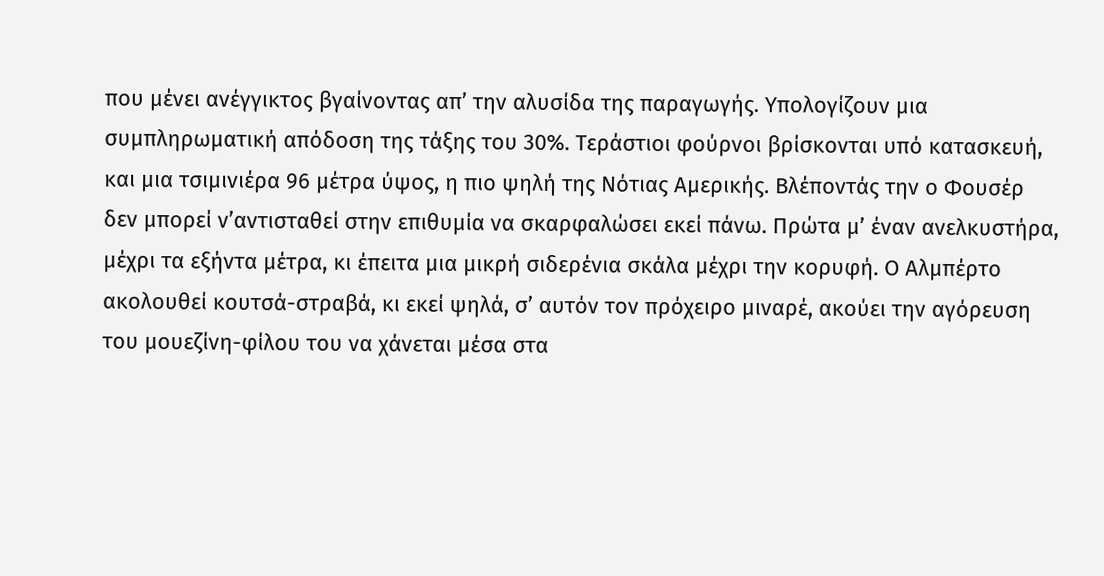που μένει ανέγγικτος βγαίνοντας απ’ την αλυσίδα της παραγωγής. Υπολογίζουν μια συμπληρωματική απόδοση της τάξης του 30%. Τεράστιοι φούρνοι βρίσκονται υπό κατασκευή, και μια τσιμινιέρα 96 μέτρα ύψος, η πιο ψηλή της Νότιας Αμερικής. Βλέποντάς την ο Φουσέρ δεν μπορεί ν’αντισταθεί στην επιθυμία να σκαρφαλώσει εκεί πάνω. Πρώτα μ’ έναν ανελκυστήρα, μέχρι τα εξήντα μέτρα, κι έπειτα μια μικρή σιδερένια σκάλα μέχρι την κορυφή. Ο Αλμπέρτο ακολουθεί κουτσά-στραβά, κι εκεί ψηλά, σ’ αυτόν τον πρόχειρο μιναρέ, ακούει την αγόρευση του μουεζίνη-φίλου του να χάνεται μέσα στα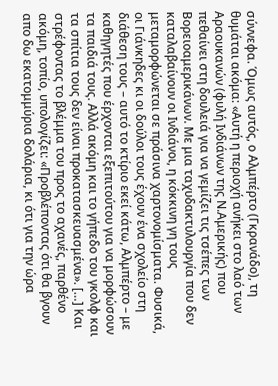σύννεφα. Όμως αυτός, ο Αλμπέρτο (Γκρανάδο), τη θυμάται ακόμα: «Αυτή η περιοχή ανήκει στο λαό των Αραουκανών (φυλή Ινδιάνων της Ν.Αμερικής) που πεθαίνει στη δουλειά για να γεμίζει τις τσέπες των Βορειοαμερικάνων. Με μια ταχυδακτυλουργία που δεν καταλαβαίνουν οι Ινδιάνοι, η κόκκινη γη τους μεταμορφώνεται σε πράσινα χαρτονομίσματα. Φυσικά, οι Γιάνκηδες κι οι δούλοι τους έχουν ένα σχολείο στη διάθεση τους – αυτό το κτίριο εκεί κάτω, Αλμπέρτο – με καθηγητές που έρχονται εξεπιτούτου για να μορφώσουν τα παιδιά τους. Αλλά ακόμη και το γήπεδο του γκολφ και τα σπίτια τους δεν είναι προκατασκευασμένα». […] Και στρέφοντας το βλέμμα του προς το αχανές, παρθένο ακόμη, τοπίο, υπολογίζει: «Προβλέποντας ότι θα βγουν απο δω εκατομμύρια δολάρια, κι ότι για την ώρα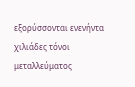εξορύσσονται ενενήντα χιλιάδες τόνοι μεταλλεύματος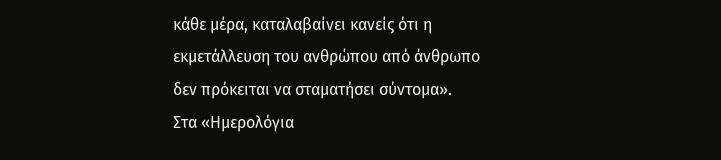κάθε μέρα, καταλαβαίνει κανείς ότι η εκμετάλλευση του ανθρώπου από άνθρωπο δεν πρόκειται να σταματήσει σύντομα».
Στα «Ημερολόγια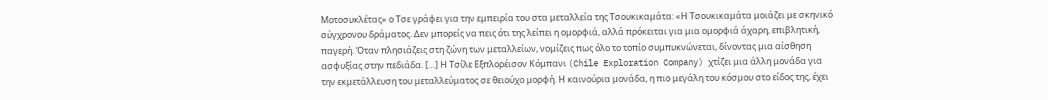Μοτοσυκλέτας» ο Τσε γράφει για την εμπειρία του στα μεταλλεία της Τσουκικαμάτα: «Η Τσουκικαμάτα μοιάζει με σκηνικό σύγχρονου δράματος. Δεν μπορείς να πεις ότι της λείπει η ομορφιά, αλλά πρόκειται για μια ομορφιά άχαρη, επιβλητική, παγερή. Όταν πλησιάζεις στη ζώνη των μεταλλείων, νομίζεις πως όλο το τοπίο συμπυκνώνεται, δίνοντας μια αίσθηση ασφυξίας στην πεδιάδα. […] Η Τσίλε Εξπλορέισον Κόμπανι (Chile Exploration Company) χτίζει μια άλλη μονάδα για την εκμετάλλευση του μεταλλεύματος σε θειούχο μορφή. Η καινούρια μονάδα, η πιο μεγάλη του κόσμου στο είδος της, έχει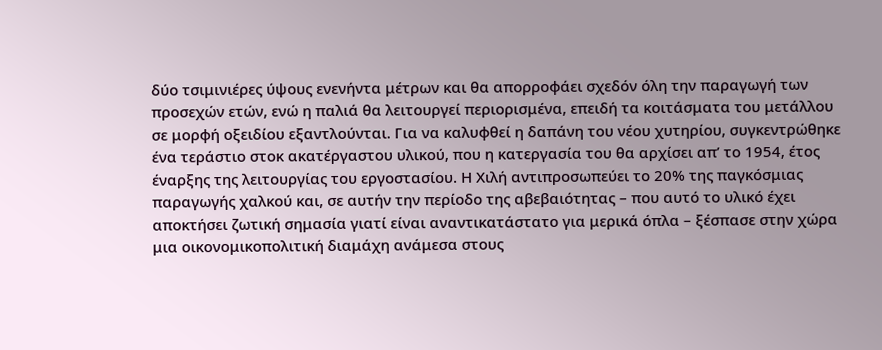δύο τσιμινιέρες ύψους ενενήντα μέτρων και θα απορροφάει σχεδόν όλη την παραγωγή των προσεχών ετών, ενώ η παλιά θα λειτουργεί περιορισμένα, επειδή τα κοιτάσματα του μετάλλου σε μορφή οξειδίου εξαντλούνται. Για να καλυφθεί η δαπάνη του νέου χυτηρίου, συγκεντρώθηκε ένα τεράστιο στοκ ακατέργαστου υλικού, που η κατεργασία του θα αρχίσει απ’ το 1954, έτος έναρξης της λειτουργίας του εργοστασίου. Η Χιλή αντιπροσωπεύει το 20% της παγκόσμιας παραγωγής χαλκού και, σε αυτήν την περίοδο της αβεβαιότητας – που αυτό το υλικό έχει αποκτήσει ζωτική σημασία γιατί είναι αναντικατάστατο για μερικά όπλα – ξέσπασε στην χώρα μια οικονομικοπολιτική διαμάχη ανάμεσα στους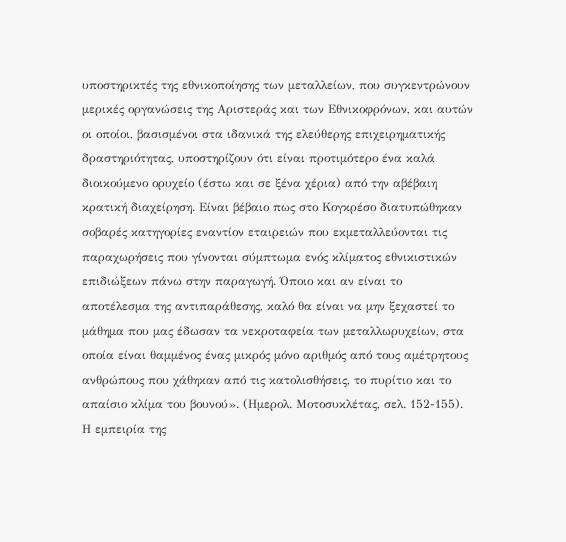υποστηρικτές της εθνικοποίησης των μεταλλείων, που συγκεντρώνουν μερικές οργανώσεις της Αριστεράς και των Εθνικοφρόνων, και αυτών οι οποίοι, βασισμένοι στα ιδανικά της ελεύθερης επιχειρηματικής δραστηριότητας, υποστηρίζουν ότι είναι προτιμότερο ένα καλά διοικούμενο ορυχείο (έστω και σε ξένα χέρια) από την αβέβαιη κρατική διαχείρηση. Είναι βέβαιο πως στο Κογκρέσο διατυπώθηκαν σοβαρές κατηγορίες εναντίον εταιρειών που εκμεταλλεύονται τις παραχωρήσεις που γίνονται σύμπτωμα ενός κλίματος εθνικιστικών επιδιώξεων πάνω στην παραγωγή. Όποιο και αν είναι το αποτέλεσμα της αντιπαράθεσης, καλό θα είναι να μην ξεχαστεί το μάθημα που μας έδωσαν τα νεκροταφεία των μεταλλωρυχείων, στα οποία είναι θαμμένος ένας μικρός μόνο αριθμός από τους αμέτρητους ανθρώπους που χάθηκαν από τις κατολισθήσεις, το πυρίτιο και το απαίσιο κλίμα του βουνού». (Ημερολ. Μοτοσυκλέτας, σελ. 152-155).
Η εμπειρία της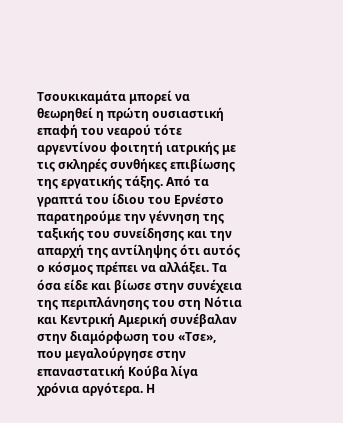Τσουκικαμάτα μπορεί να θεωρηθεί η πρώτη ουσιαστική επαφή του νεαρού τότε αργεντίνου φοιτητή ιατρικής με τις σκληρές συνθήκες επιβίωσης της εργατικής τάξης. Από τα γραπτά του ίδιου του Ερνέστο παρατηρούμε την γέννηση της ταξικής του συνείδησης και την απαρχή της αντίληψης ότι αυτός ο κόσμος πρέπει να αλλάξει. Τα όσα είδε και βίωσε στην συνέχεια της περιπλάνησης του στη Νότια και Κεντρική Αμερική συνέβαλαν στην διαμόρφωση του «Τσε», που μεγαλούργησε στην επαναστατική Κούβα λίγα χρόνια αργότερα. Η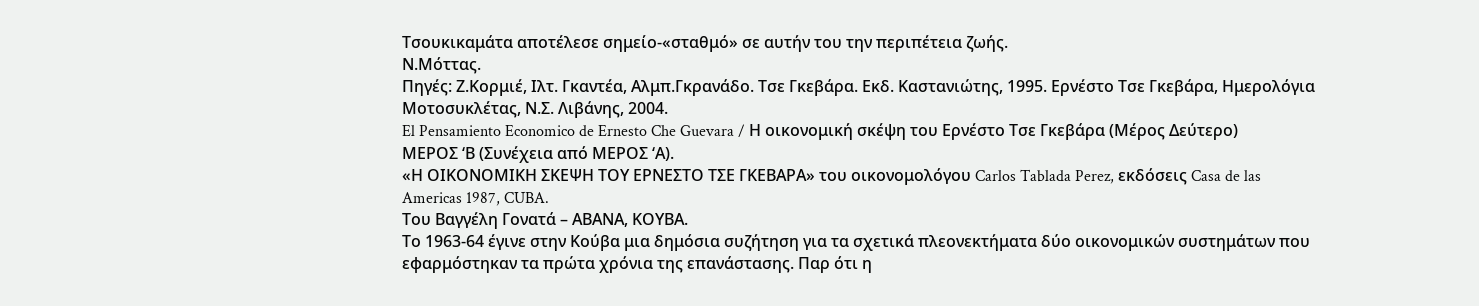Τσουκικαμάτα αποτέλεσε σημείο-«σταθμό» σε αυτήν του την περιπέτεια ζωής.
Ν.Μόττας.
Πηγές: Ζ.Κορμιέ, Ιλτ. Γκαντέα, Αλμπ.Γκρανάδο. Τσε Γκεβάρα. Εκδ. Καστανιώτης, 1995. Ερνέστο Τσε Γκεβάρα, Ημερολόγια Μοτοσυκλέτας, Ν.Σ. Λιβάνης, 2004.
El Pensamiento Economico de Ernesto Che Guevara / Η οικονομική σκέψη του Ερνέστο Τσε Γκεβάρα (Μέρος Δεύτερο)
ΜΕΡΟΣ ‘Β (Συνέχεια από ΜΕΡΟΣ ‘Α).
«Η ΟΙΚΟΝΟΜΙΚΗ ΣΚΕΨΗ ΤΟΥ ΕΡΝΕΣΤΟ ΤΣΕ ΓΚΕΒΑΡΑ» του οικονομολόγου Carlos Tablada Perez, εκδόσεις Casa de las Americas 1987, CUBA.
Του Βαγγέλη Γονατά – ΑΒΑΝΑ, ΚΟΥΒΑ.
Το 1963-64 έγινε στην Κούβα μια δημόσια συζήτηση για τα σχετικά πλεονεκτήματα δύο οικονομικών συστημάτων που εφαρμόστηκαν τα πρώτα χρόνια της επανάστασης. Παρ ότι η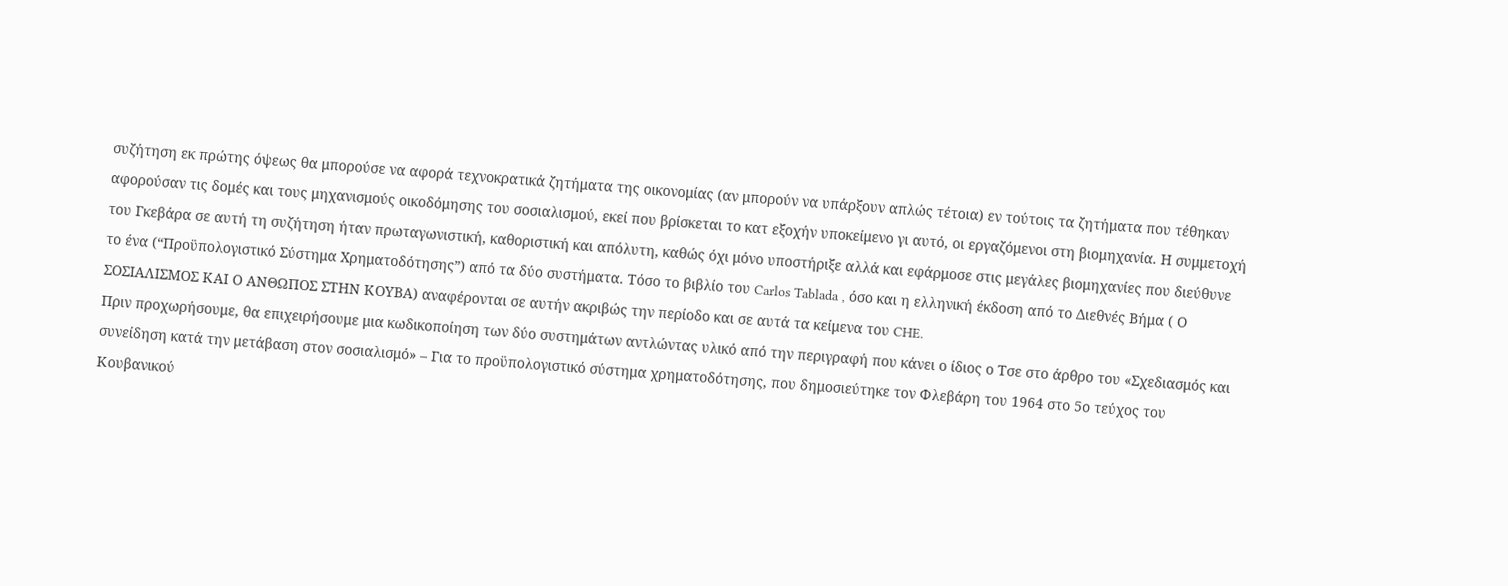συζήτηση εκ πρώτης όψεως θα μπορούσε να αφορά τεχνοκρατικά ζητήματα της οικονομίας (αν μπορούν να υπάρξουν απλώς τέτοια) εν τούτοις τα ζητήματα που τέθηκαν αφορούσαν τις δομές και τους μηχανισμούς οικοδόμησης του σοσιαλισμού, εκεί που βρίσκεται το κατ εξοχήν υποκείμενο γι αυτό, οι εργαζόμενοι στη βιομηχανία. Η συμμετοχή του Γκεβάρα σε αυτή τη συζήτηση ήταν πρωταγωνιστική, καθοριστική και απόλυτη, καθώς όχι μόνο υποστήριξε αλλά και εφάρμοσε στις μεγάλες βιομηχανίες που διεύθυνε το ένα (“Προϋπολογιστικό Σύστημα Χρηματοδότησης”) από τα δύο συστήματα. Τόσο το βιβλίο του Carlos Tablada , όσο και η ελληνική έκδοση από το Διεθνές Βήμα ( Ο ΣΟΣΙΑΛΙΣΜΟΣ ΚΑΙ Ο ΑΝΘΩΠΟΣ ΣΤΗΝ ΚΟΥΒΑ) αναφέρονται σε αυτήν ακριβώς την περίοδο και σε αυτά τα κείμενα του CHE.
Πριν προχωρήσουμε, θα επιχειρήσουμε μια κωδικοποίηση των δύο συστημάτων αντλώντας υλικό από την περιγραφή που κάνει ο ίδιος ο Τσε στο άρθρο του «Σχεδιασμός και συνείδηση κατά την μετάβαση στον σοσιαλισμό» – Για το προϋπολογιστικό σύστημα χρηματοδότησης, που δημοσιεύτηκε τον Φλεβάρη του 1964 στο 5ο τεύχος του Κουβανικού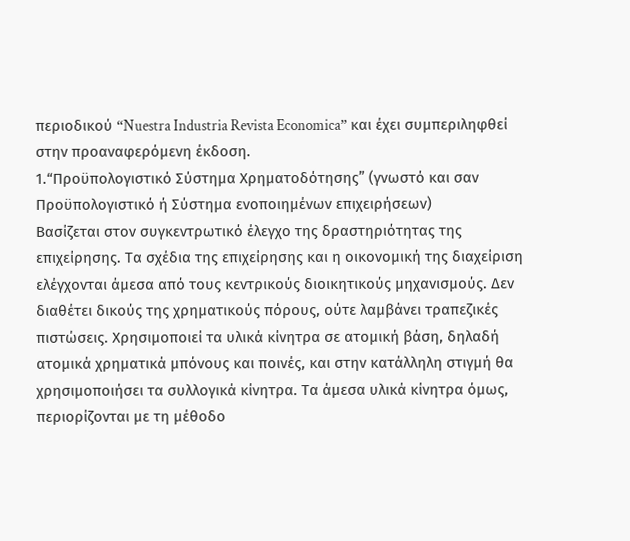περιοδικού “Nuestra Industria Revista Economica” και έχει συμπεριληφθεί στην προαναφερόμενη έκδοση.
1.“Προϋπολογιστικό Σύστημα Χρηματοδότησης” (γνωστό και σαν Προϋπολογιστικό ή Σύστημα ενοποιημένων επιχειρήσεων)
Βασίζεται στον συγκεντρωτικό έλεγχο της δραστηριότητας της επιχείρησης. Τα σχέδια της επιχείρησης και η οικονομική της διαχείριση ελέγχονται άμεσα από τους κεντρικούς διοικητικούς μηχανισμούς. Δεν διαθέτει δικούς της χρηματικούς πόρους, ούτε λαμβάνει τραπεζικές πιστώσεις. Χρησιμοποιεί τα υλικά κίνητρα σε ατομική βάση, δηλαδή ατομικά χρηματικά μπόνους και ποινές, και στην κατάλληλη στιγμή θα χρησιμοποιήσει τα συλλογικά κίνητρα. Τα άμεσα υλικά κίνητρα όμως, περιορίζονται με τη μέθοδο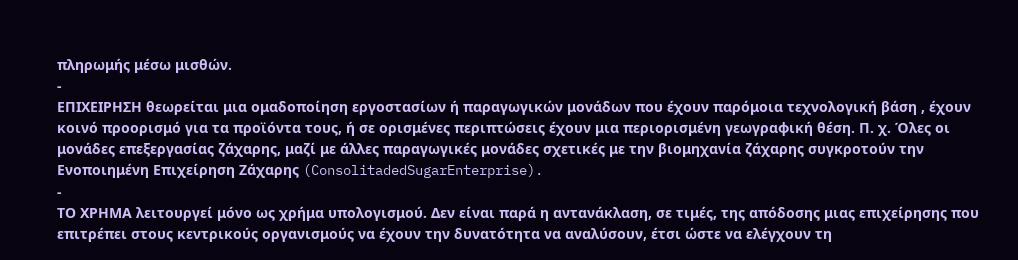πληρωμής μέσω μισθών.
-
ΕΠΙΧΕΙΡΗΣΗ θεωρείται μια ομαδοποίηση εργοστασίων ή παραγωγικών μονάδων που έχουν παρόμοια τεχνολογική βάση , έχουν κοινό προορισμό για τα προϊόντα τους, ή σε ορισμένες περιπτώσεις έχουν μια περιορισμένη γεωγραφική θέση. Π. χ. Όλες οι μονάδες επεξεργασίας ζάχαρης, μαζί με άλλες παραγωγικές μονάδες σχετικές με την βιομηχανία ζάχαρης συγκροτούν την Ενοποιημένη Επιχείρηση Ζάχαρης (ConsolitadedSugarEnterprise).
-
ΤΟ ΧΡΗΜΑ λειτουργεί μόνο ως χρήμα υπολογισμού. Δεν είναι παρά η αντανάκλαση, σε τιμές, της απόδοσης μιας επιχείρησης που επιτρέπει στους κεντρικούς οργανισμούς να έχουν την δυνατότητα να αναλύσουν, έτσι ώστε να ελέγχουν τη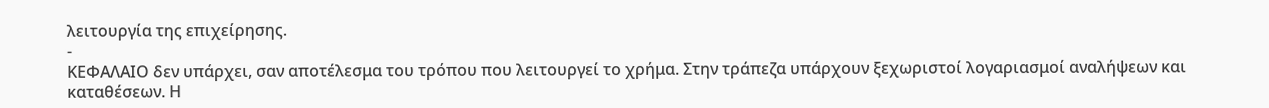λειτουργία της επιχείρησης.
-
ΚΕΦΑΛΑΙΟ δεν υπάρχει, σαν αποτέλεσμα του τρόπου που λειτουργεί το χρήμα. Στην τράπεζα υπάρχουν ξεχωριστοί λογαριασμοί αναλήψεων και καταθέσεων. Η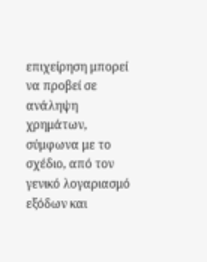επιχείρηση μπορεί να προβεί σε ανάληψη χρημάτων, σύμφωνα με το σχέδιο, από τον γενικό λογαριασμό εξόδων και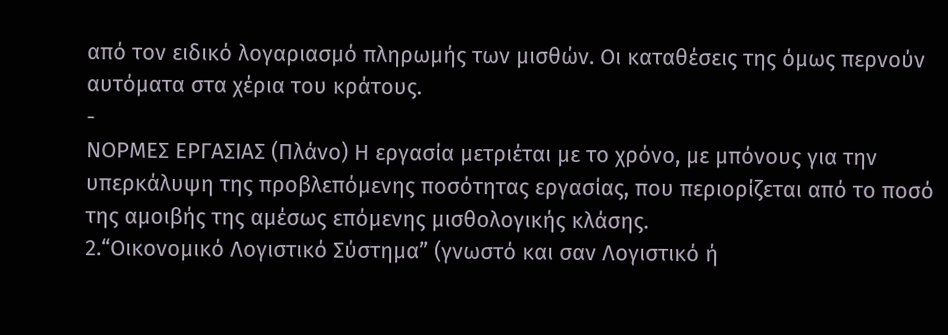από τον ειδικό λογαριασμό πληρωμής των μισθών. Οι καταθέσεις της όμως περνούν αυτόματα στα χέρια του κράτους.
-
ΝΟΡΜΕΣ ΕΡΓΑΣΙΑΣ (Πλάνο) Η εργασία μετριέται με το χρόνο, με μπόνους για την υπερκάλυψη της προβλεπόμενης ποσότητας εργασίας, που περιορίζεται από το ποσό της αμοιβής της αμέσως επόμενης μισθολογικής κλάσης.
2.“Οικονομικό Λογιστικό Σύστημα” (γνωστό και σαν Λογιστικό ή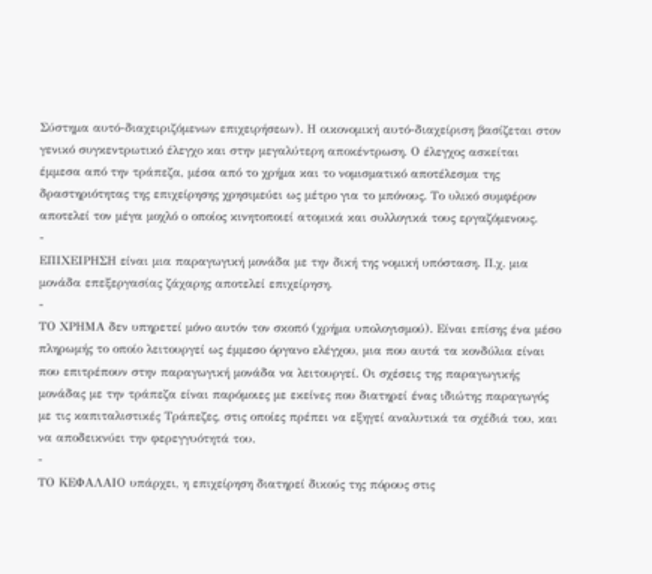Σύστημα αυτό-διαχειριζόμενων επιχειρήσεων). Η οικονομική αυτό-διαχείριση βασίζεται στον γενικό συγκεντρωτικό έλεγχο και στην μεγαλύτερη αποκέντρωση. Ο έλεγχος ασκείται έμμεσα από την τράπεζα, μέσα από το χρήμα και το νομισματικό αποτέλεσμα της δραστηριότητας της επιχείρησης χρησιμεύει ως μέτρο για το μπόνους. Το υλικό συμφέρον αποτελεί τον μέγα μοχλό ο οποίος κινητοποιεί ατομικά και συλλογικά τους εργαζόμενους.
-
ΕΠΙΧΕΙΡΗΣΗ είναι μια παραγωγική μονάδα με την δική της νομική υπόσταση. Π.χ. μια μονάδα επεξεργασίας ζάχαρης αποτελεί επιχείρηση.
-
ΤΟ ΧΡΗΜΑ δεν υπηρετεί μόνο αυτόν τον σκοπό (χρήμα υπολογισμού). Είναι επίσης ένα μέσο πληρωμής το οποίο λειτουργεί ως έμμεσο όργανο ελέγχου, μια που αυτά τα κονδύλια είναι που επιτρέπουν στην παραγωγική μονάδα να λειτουργεί. Οι σχέσεις της παραγωγικής μονάδας με την τράπεζα είναι παρόμοιες με εκείνες που διατηρεί ένας ιδιώτης παραγωγός με τις καπιταλιστικές Τράπεζες, στις οποίες πρέπει να εξηγεί αναλυτικά τα σχέδιά του, και να αποδεικνύει την φερεγγυότητά του.
-
ΤΟ ΚΕΦΑΛΑΙΟ υπάρχει, η επιχείρηση διατηρεί δικούς της πόρους στις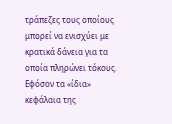τράπεζες τους οποίους μπορεί να ενισχύει με κρατικά δάνεια για τα οποία πληρώνει τόκους. Εφόσον τα «ίδια» κεφάλαια της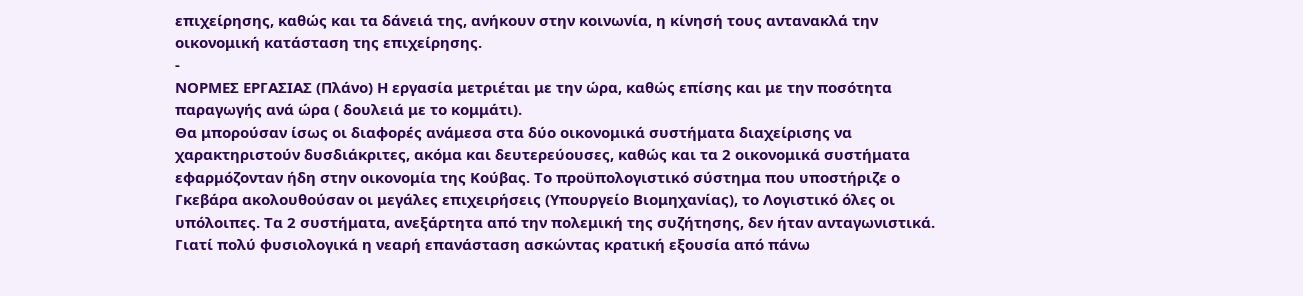επιχείρησης, καθώς και τα δάνειά της, ανήκουν στην κοινωνία, η κίνησή τους αντανακλά την οικονομική κατάσταση της επιχείρησης.
-
ΝΟΡΜΕΣ ΕΡΓΑΣΙΑΣ (Πλάνο) Η εργασία μετριέται με την ώρα, καθώς επίσης και με την ποσότητα παραγωγής ανά ώρα ( δουλειά με το κομμάτι).
Θα μπορούσαν ίσως οι διαφορές ανάμεσα στα δύο οικονομικά συστήματα διαχείρισης να χαρακτηριστούν δυσδιάκριτες, ακόμα και δευτερεύουσες, καθώς και τα 2 οικονομικά συστήματα εφαρμόζονταν ήδη στην οικονομία της Κούβας. Το προϋπολογιστικό σύστημα που υποστήριζε ο Γκεβάρα ακολουθούσαν οι μεγάλες επιχειρήσεις (Υπουργείο Βιομηχανίας), το Λογιστικό όλες οι υπόλοιπες. Τα 2 συστήματα, ανεξάρτητα από την πολεμική της συζήτησης, δεν ήταν ανταγωνιστικά. Γιατί πολύ φυσιολογικά η νεαρή επανάσταση ασκώντας κρατική εξουσία από πάνω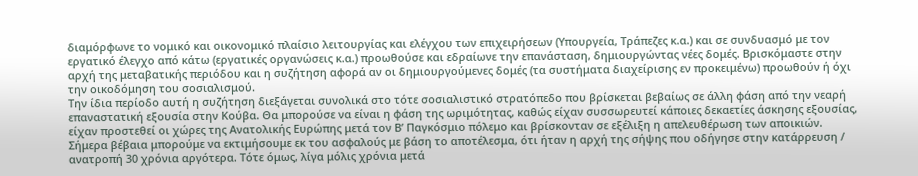διαμόρφωνε το νομικό και οικονομικό πλαίσιο λειτουργίας και ελέγχου των επιχειρήσεων (Υπουργεία, Τράπεζες κ.α.) και σε συνδυασμό με τον εργατικό έλεγχο από κάτω (εργατικές οργανώσεις κ.α.) προωθούσε και εδραίωνε την επανάσταση, δημιουργώντας νέες δομές. Βρισκόμαστε στην αρχή της μεταβατικής περιόδου και η συζήτηση αφορά αν οι δημιουργούμενες δομές (τα συστήματα διαχείρισης εν προκειμένω) προωθούν ή όχι την οικοδόμηση του σοσιαλισμού.
Την ίδια περίοδο αυτή η συζήτηση διεξάγεται συνολικά στο τότε σοσιαλιστικό στρατόπεδο που βρίσκεται βεβαίως σε άλλη φάση από την νεαρή επαναστατική εξουσία στην Κούβα. Θα μπορούσε να είναι η φάση της ωριμότητας, καθώς είχαν συσσωρευτεί κάποιες δεκαετίες άσκησης εξουσίας, είχαν προστεθεί οι χώρες της Ανατολικής Ευρώπης μετά τον Β’ Παγκόσμιο πόλεμο και βρίσκονταν σε εξέλιξη η απελευθέρωση των αποικιών. Σήμερα βέβαια μπορούμε να εκτιμήσουμε εκ του ασφαλούς με βάση το αποτέλεσμα, ότι ήταν η αρχή της σήψης που οδήγησε στην κατάρρευση / ανατροπή 30 χρόνια αργότερα. Τότε όμως, λίγα μόλις χρόνια μετά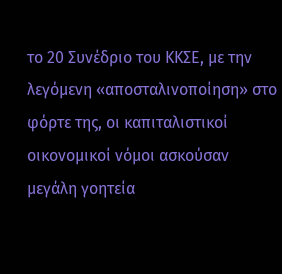το 20 Συνέδριο του ΚΚΣΕ, με την λεγόμενη «αποσταλινοποίηση» στο φόρτε της, οι καπιταλιστικοί οικονομικοί νόμοι ασκούσαν μεγάλη γοητεία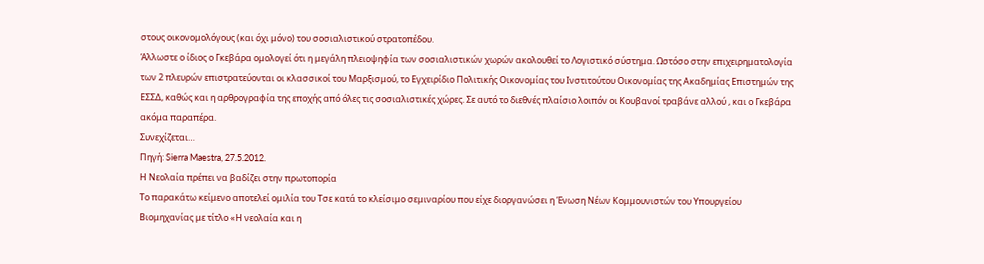στους οικονομολόγους (και όχι μόνο) του σοσιαλιστικού στρατοπέδου.
Άλλωστε ο ίδιος ο Γκεβάρα ομολογεί ότι η μεγάλη πλειοψηφία των σοσιαλιστικών χωρών ακολουθεί το Λογιστικό σύστημα. Ωστόσο στην επιχειρηματολογία των 2 πλευρών επιστρατεύονται οι κλασσικοί του Μαρξισμού, το Εγχειρίδιο Πολιτικής Οικονομίας του Ινστιτούτου Οικονομίας της Ακαδημίας Επιστημών της ΕΣΣΔ, καθώς και η αρθρογραφία της εποχής από όλες τις σοσιαλιστικές χώρες. Σε αυτό το διεθνές πλαίσιο λοιπόν οι Κουβανοί τραβάνε αλλού , και ο Γκεβάρα ακόμα παραπέρα.
Συνεχίζεται…
Πηγή: Sierra Maestra, 27.5.2012.
Η Νεολαία πρέπει να βαδίζει στην πρωτοπορία
Το παρακάτω κείμενο αποτελεί ομιλία του Τσε κατά το κλείσιμο σεμιναρίου που είχε διοργανώσει η Ένωση Νέων Κομμουνιστών του Υπουργείου Βιομηχανίας με τίτλο «Η νεολαία και η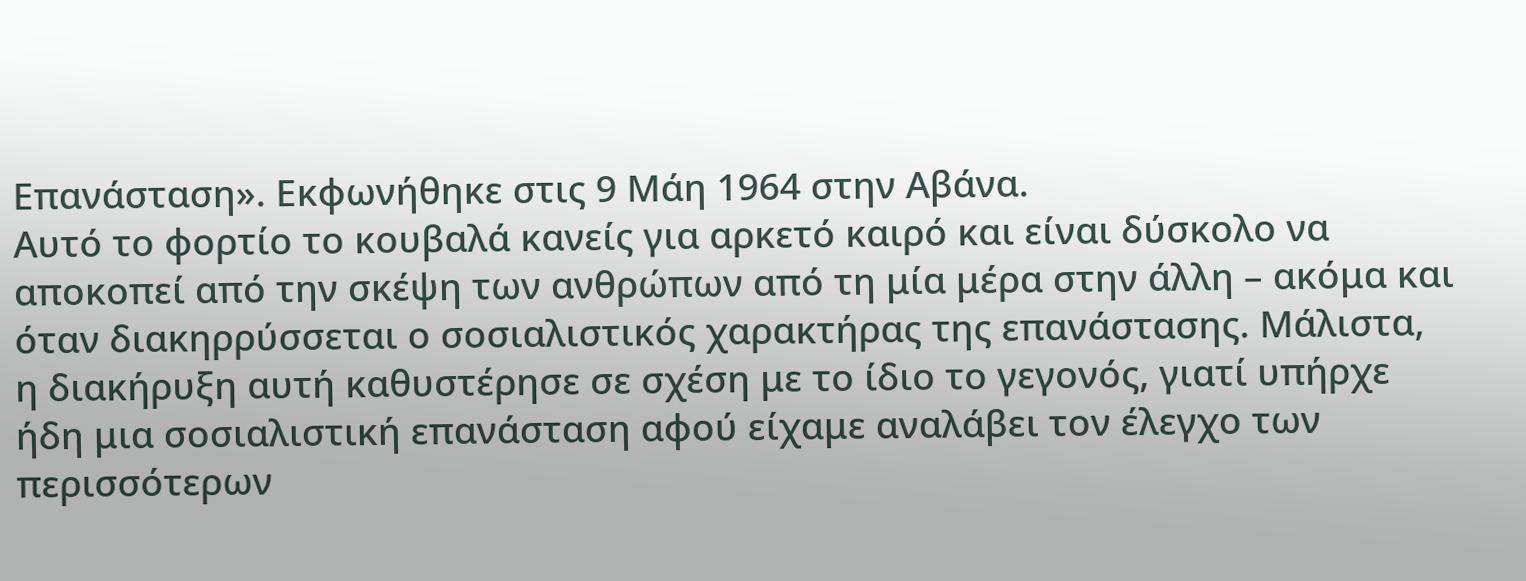Επανάσταση». Εκφωνήθηκε στις 9 Μάη 1964 στην Αβάνα.
Αυτό το φορτίο το κουβαλά κανείς για αρκετό καιρό και είναι δύσκολο να αποκοπεί από την σκέψη των ανθρώπων από τη μία μέρα στην άλλη – ακόμα και όταν διακηρρύσσεται ο σοσιαλιστικός χαρακτήρας της επανάστασης. Μάλιστα, η διακήρυξη αυτή καθυστέρησε σε σχέση με το ίδιο το γεγονός, γιατί υπήρχε ήδη μια σοσιαλιστική επανάσταση αφού είχαμε αναλάβει τον έλεγχο των περισσότερων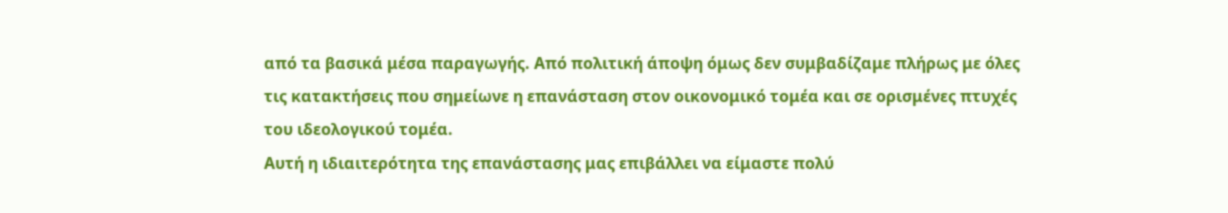από τα βασικά μέσα παραγωγής. Από πολιτική άποψη όμως δεν συμβαδίζαμε πλήρως με όλες τις κατακτήσεις που σημείωνε η επανάσταση στον οικονομικό τομέα και σε ορισμένες πτυχές του ιδεολογικού τομέα.
Αυτή η ιδιαιτερότητα της επανάστασης μας επιβάλλει να είμαστε πολύ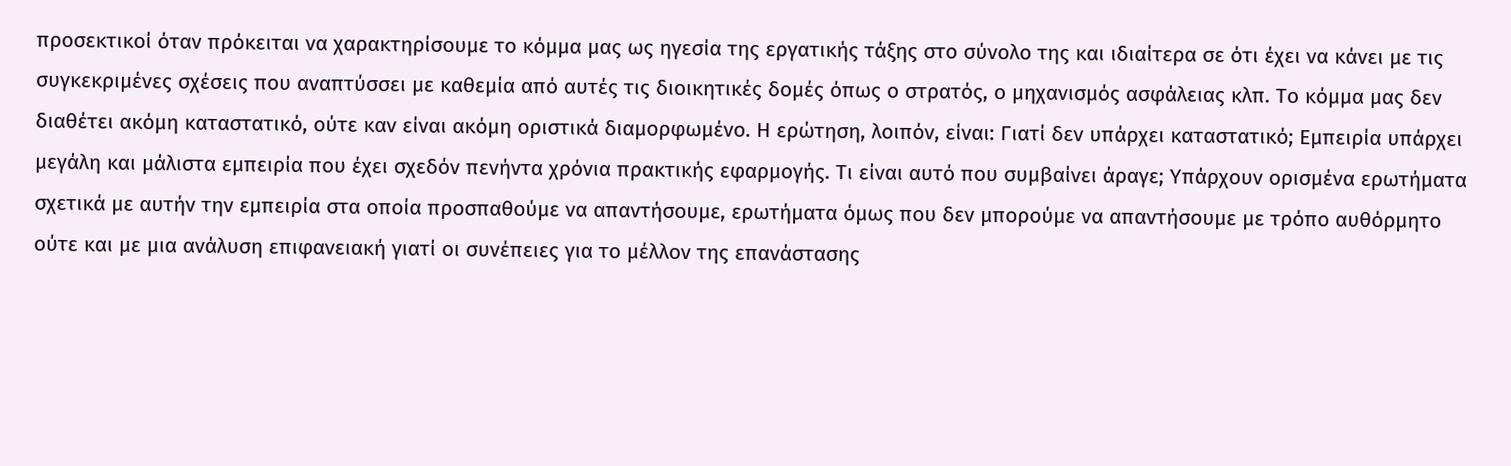προσεκτικοί όταν πρόκειται να χαρακτηρίσουμε το κόμμα μας ως ηγεσία της εργατικής τάξης στο σύνολο της και ιδιαίτερα σε ότι έχει να κάνει με τις συγκεκριμένες σχέσεις που αναπτύσσει με καθεμία από αυτές τις διοικητικές δομές όπως ο στρατός, ο μηχανισμός ασφάλειας κλπ. Το κόμμα μας δεν διαθέτει ακόμη καταστατικό, ούτε καν είναι ακόμη οριστικά διαμορφωμένο. Η ερώτηση, λοιπόν, είναι: Γιατί δεν υπάρχει καταστατικό; Εμπειρία υπάρχει μεγάλη και μάλιστα εμπειρία που έχει σχεδόν πενήντα χρόνια πρακτικής εφαρμογής. Τι είναι αυτό που συμβαίνει άραγε; Υπάρχουν ορισμένα ερωτήματα σχετικά με αυτήν την εμπειρία στα οποία προσπαθούμε να απαντήσουμε, ερωτήματα όμως που δεν μπορούμε να απαντήσουμε με τρόπο αυθόρμητο ούτε και με μια ανάλυση επιφανειακή γιατί οι συνέπειες για το μέλλον της επανάστασης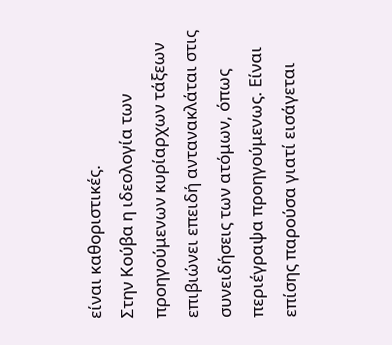είναι καθοριστικές.
Στην Κούβα η ιδεολογία των προηγούμενων κυρίαρχων τάξεων επιβιώνει επειδή αντανακλάται στις συνειδήσεις των ατόμων, όπως περιέγραψα προηγούμενως. Είναι επίσης παρούσα γιατί εισάγεται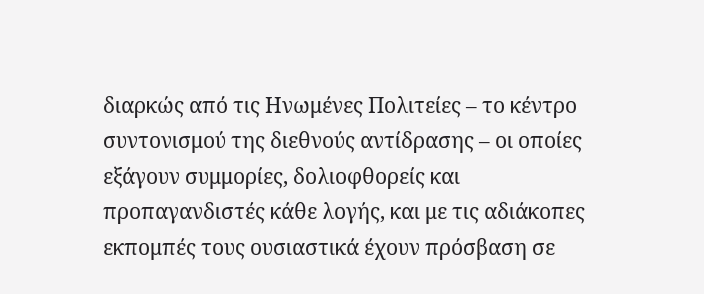διαρκώς από τις Ηνωμένες Πολιτείες – το κέντρο συντονισμού της διεθνούς αντίδρασης – οι οποίες εξάγουν συμμορίες, δολιοφθορείς και προπαγανδιστές κάθε λογής, και με τις αδιάκοπες εκπομπές τους ουσιαστικά έχουν πρόσβαση σε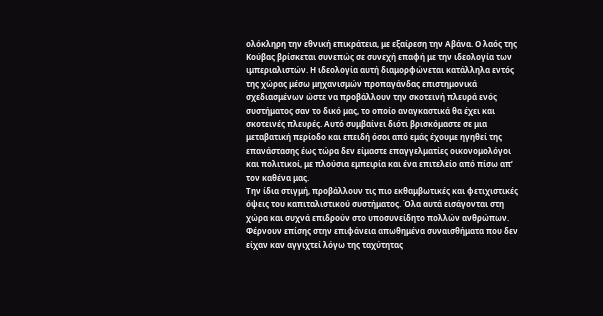ολόκληρη την εθνική επικράτεια, με εξαίρεση την Αβάνα. Ο λαός της Κούβας βρίσκεται συνεπώς σε συνεχή επαφή με την ιδεολογία των ιμπεριαλιστών. Η ιδεολογία αυτή διαμορφώνεται κατάλληλα εντός της χώρας μέσω μηχανισμών προπαγάνδας επιστημονικά σχεδιασμένων ώστε να προβάλλουν την σκοτεινή πλευρά ενός συστήματος σαν το δικό μας, το οποίο αναγκαστικά θα έχει και σκοτεινές πλευρές. Αυτό συμβαίνει διότι βρισκόμαστε σε μια μεταβατική περίοδο και επειδή όσοι από εμάς έχουμε ηγηθεί της επανάστασης έως τώρα δεν είμαστε επαγγελματίες οικονομολόγοι και πολιτικοί, με πλούσια εμπειρία και ένα επιτελείο από πίσω απ’ τον καθένα μας.
Την ίδια στιγμή, προβάλλουν τις πιο εκθαμβωτικές και φετιχιστικές όψεις του καπιταλιστικού συστήματος. Όλα αυτά εισάγονται στη χώρα και συχνά επιδρούν στο υποσυνείδητο πολλών ανθρώπων. Φέρνουν επίσης στην επιφάνεια απωθημένα συναισθήματα που δεν είχαν καν αγγιχτεί λόγω της ταχύτητας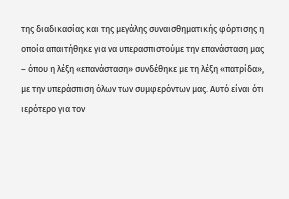της διαδικασίας και της μεγάλης συναισθηματικής φόρτισης η οποία απαιτήθηκε για να υπερασπιστούμε την επανάσταση μας – όπου η λέξη «επανάσταση» συνδέθηκε με τη λέξη «πατρίδα», με την υπεράσπιση όλων των συμφερόντων μας. Αυτό είναι ότι ιερότερο για τον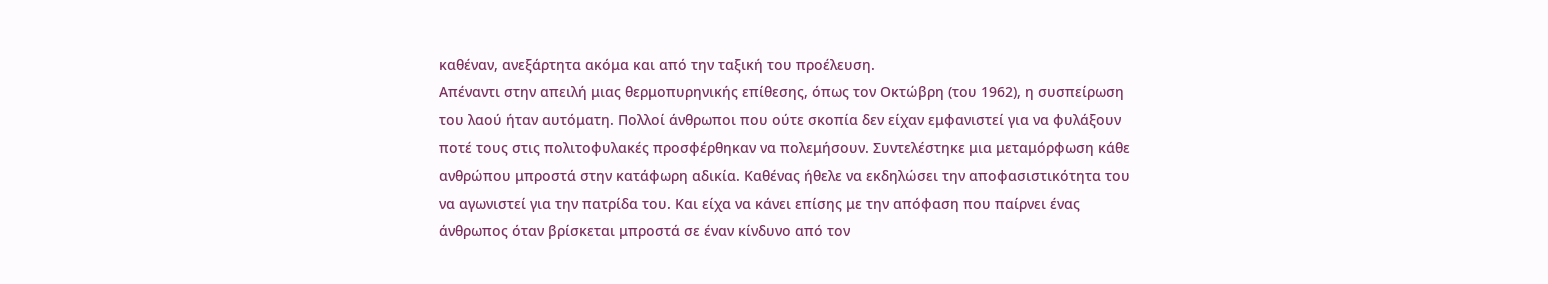καθέναν, ανεξάρτητα ακόμα και από την ταξική του προέλευση.
Απέναντι στην απειλή μιας θερμοπυρηνικής επίθεσης, όπως τον Οκτώβρη (του 1962), η συσπείρωση του λαού ήταν αυτόματη. Πολλοί άνθρωποι που ούτε σκοπία δεν είχαν εμφανιστεί για να φυλάξουν ποτέ τους στις πολιτοφυλακές προσφέρθηκαν να πολεμήσουν. Συντελέστηκε μια μεταμόρφωση κάθε ανθρώπου μπροστά στην κατάφωρη αδικία. Καθένας ήθελε να εκδηλώσει την αποφασιστικότητα του να αγωνιστεί για την πατρίδα του. Και είχα να κάνει επίσης με την απόφαση που παίρνει ένας άνθρωπος όταν βρίσκεται μπροστά σε έναν κίνδυνο από τον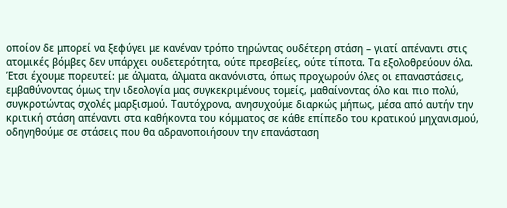οποίον δε μπορεί να ξεφύγει με κανέναν τρόπο τηρώντας ουδέτερη στάση – γιατί απέναντι στις ατομικές βόμβες δεν υπάρχει ουδετερότητα, ούτε πρεσβείες, ούτε τίποτα. Τα εξολοθρεύουν όλα.
Έτσι έχουμε πορευτεί: με άλματα, άλματα ακανόνιστα, όπως προχωρούν όλες οι επαναστάσεις, εμβαθύνοντας όμως την ιδεολογία μας συγκεκριμένους τομείς, μαθαίνοντας όλο και πιο πολύ, συγκροτώντας σχολές μαρξισμού. Ταυτόχρονα, ανησυχούμε διαρκώς μήπως, μέσα από αυτήν την κριτική στάση απέναντι στα καθήκοντα του κόμματος σε κάθε επίπεδο του κρατικού μηχανισμού, οδηγηθούμε σε στάσεις που θα αδρανοποιήσουν την επανάσταση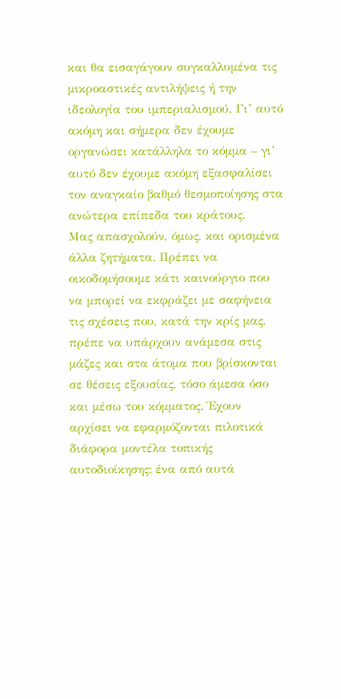και θα εισαγάγουν συγκαλλυμένα τις μικροαστικές αντιλήψεις ή την ιδεολογία του ιμπεριαλισμού. Γι’ αυτό ακόμη και σήμερα δεν έχουμε οργανώσει κατάλληλα το κόμμα – γι’ αυτό δεν έχουμε ακόμη εξασφαλίσει τον αναγκαίο βαθμό θεσμοποίησης στα ανώτερα επίπεδα του κράτους.
Μας απασχολούν, όμως, και ορισμένα άλλα ζητήματα. Πρέπει να οικοδομήσουμε κάτι καινούργιο που να μπορεί να εκφράζει με σαφήνεια τις σχέσεις που, κατά την κρίς μας, πρέπε να υπάρχουν ανάμεσα στις μάζες και στα άτομα που βρίσκονται σε θέσεις εξουσίας, τόσο άμεσα όσο και μέσω του κόμματος. Έχουν αρχίσει να εφαρμόζονται πιλοτικά διάφορα μοντέλα τοπικής αυτοδιοίκησης: ένα από αυτά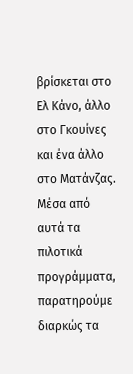βρίσκεται στο Ελ Κάνο, άλλο στο Γκουίνες και ένα άλλο στο Ματάνζας. Μέσα από αυτά τα πιλοτικά προγράμματα, παρατηρούμε διαρκώς τα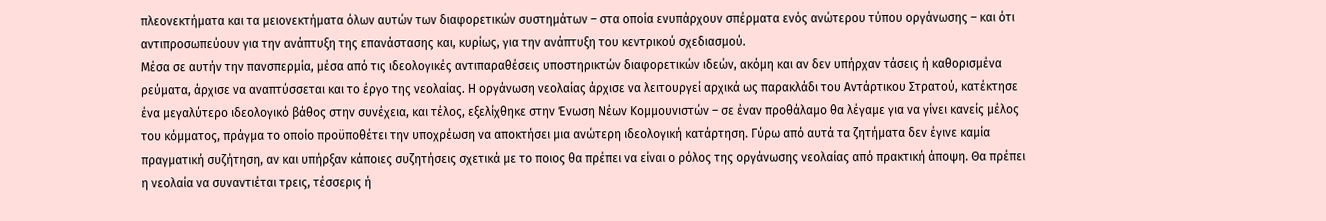πλεονεκτήματα και τα μειονεκτήματα όλων αυτών των διαφορετικών συστημάτων – στα οποία ενυπάρχουν σπέρματα ενός ανώτερου τύπου οργάνωσης – και ότι αντιπροσωπεύουν για την ανάπτυξη της επανάστασης και, κυρίως, για την ανάπτυξη του κεντρικού σχεδιασμού.
Μέσα σε αυτήν την πανσπερμία, μέσα από τις ιδεολογικές αντιπαραθέσεις υποστηρικτών διαφορετικών ιδεών, ακόμη και αν δεν υπήρχαν τάσεις ή καθορισμένα ρεύματα, άρχισε να αναπτύσσεται και το έργο της νεολαίας. Η οργάνωση νεολαίας άρχισε να λειτουργεί αρχικά ως παρακλάδι του Αντάρτικου Στρατού, κατέκτησε ένα μεγαλύτερο ιδεολογικό βάθος στην συνέχεια, και τέλος, εξελίχθηκε στην Ένωση Νέων Κομμουνιστών – σε έναν προθάλαμο θα λέγαμε για να γίνει κανείς μέλος του κόμματος, πράγμα το οποίο προϋποθέτει την υποχρέωση να αποκτήσει μια ανώτερη ιδεολογική κατάρτηση. Γύρω από αυτά τα ζητήματα δεν έγινε καμία πραγματική συζήτηση, αν και υπήρξαν κάποιες συζητήσεις σχετικά με το ποιος θα πρέπει να είναι ο ρόλος της οργάνωσης νεολαίας από πρακτική άποψη. Θα πρέπει η νεολαία να συναντιέται τρεις, τέσσερις ή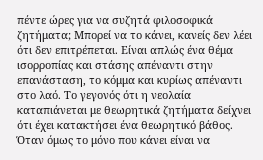πέντε ώρες για να συζητά φιλοσοφικά ζητήματα; Μπορεί να το κάνει, κανείς δεν λέει ότι δεν επιτρέπεται. Είναι απλώς ένα θέμα ισορροπίας και στάσης απέναντι στην επανάσταση, το κόμμα και κυρίως απέναντι στο λαό. Το γεγονός ότι η νεολαία καταπιάνεται με θεωρητικά ζητήματα δείχνει ότι έχει κατακτήσει ένα θεωρητικό βάθος. Όταν όμως το μόνο που κάνει είναι να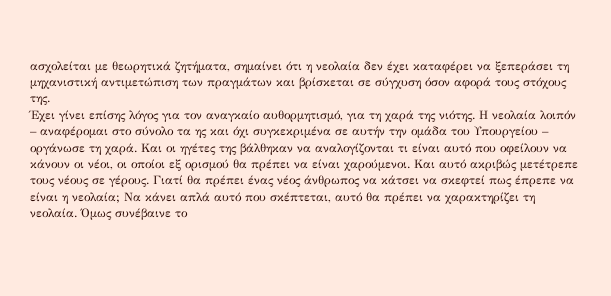ασχολείται με θεωρητικά ζητήματα, σημαίνει ότι η νεολαία δεν έχει καταφέρει να ξεπεράσει τη μηχανιστική αντιμετώπιση των πραγμάτων και βρίσκεται σε σύγχυση όσον αφορά τους στόχους της.
Έχει γίνει επίσης λόγος για τον αναγκαίο αυθορμητισμό, για τη χαρά της νιότης. Η νεολαία λοιπόν – αναφέρομαι στο σύνολο τα ης και όχι συγκεκριμένα σε αυτήν την ομάδα του Υπουργείου – οργάνωσε τη χαρά. Και οι ηγέτες της βάλθηκαν να αναλογίζονται τι είναι αυτό που οφείλουν να κάνουν οι νέοι, οι οποίοι εξ ορισμού θα πρέπει να είναι χαρούμενοι. Και αυτό ακριβώς μετέτρεπε τους νέους σε γέρους. Γιατί θα πρέπει ένας νέος άνθρωπος να κάτσει να σκεφτεί πως έπρεπε να είναι η νεολαία; Να κάνει απλά αυτό που σκέπτεται, αυτό θα πρέπει να χαρακτηρίζει τη νεολαία. Όμως συνέβαινε το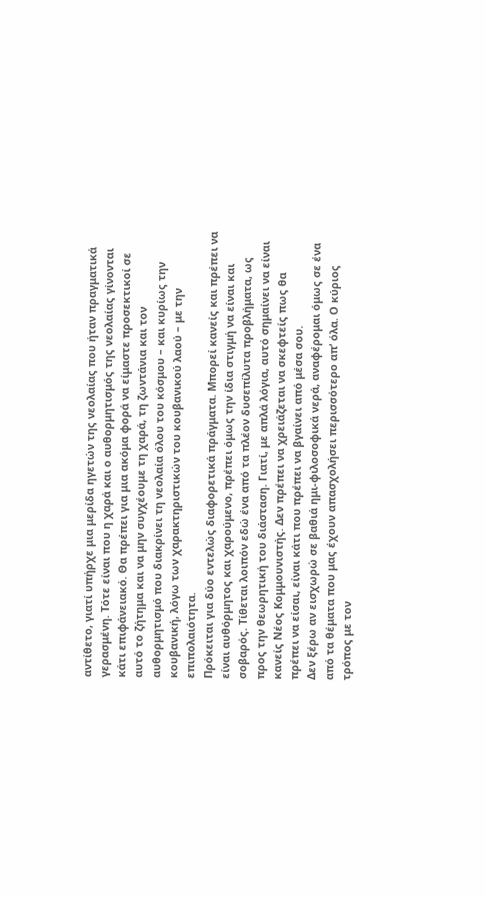αντίθετο, γιατί υπήρχε μια μερίδα ηγετών της νεολαίας που ήταν πραγματικά γερασμένη. Τότε είναι που η χαρά και ο αυθορμητισμός της νεολαίας γίνονται κάτι επιφάνειακό. Θα πρέπει για μια ακόμα φορά να είμαστε προσεκτικοί σε αυτό το ζήτημα και να μην συγχέουμε τη χαρά, τη ζωντάνια και τον αυθορμητισμό που διακρίνει τη νεολαία όλου του κόσμου – και κυρίως την κουβανική, λόγω των χαρακτηριστικών του κουβανικού λαού – με την επιπολαιότητα.
Πρόκειται για δύο εντελώς διαφορετικά πράγματα. Μπορεί κανείς και πρέπει να είναι αυθόρμητος και χαρούμενο, πρέπει όμως την ίδια στιγμή να είναι και σοβαρός. Τίθεται λοιπόν εδώ ένα από τα πλέον δυσεπίλυτα προβλήματα, ως προς την θεωρητική του διάσταση. Γιατί, με απλά λόγια, αυτό σημαίνει να είναι κανείς Νέος Κομμουνιστής. Δεν πρέπει να χρειάζεται να σκεφτείς πως θα πρέπει να είσαι, είναι κάτι που πρέπει να βγαίνει από μέσα σου.
Δεν ξέρω αν εισχωρώ σε βαθιά ημι-φιλοσοφικά νερά, αναφέρομαι όμως σε ένα από τα θέματα που μας έχουν απασχολήσει περισσότερο απ’ όλα. Ο κύριος τρόπος με τον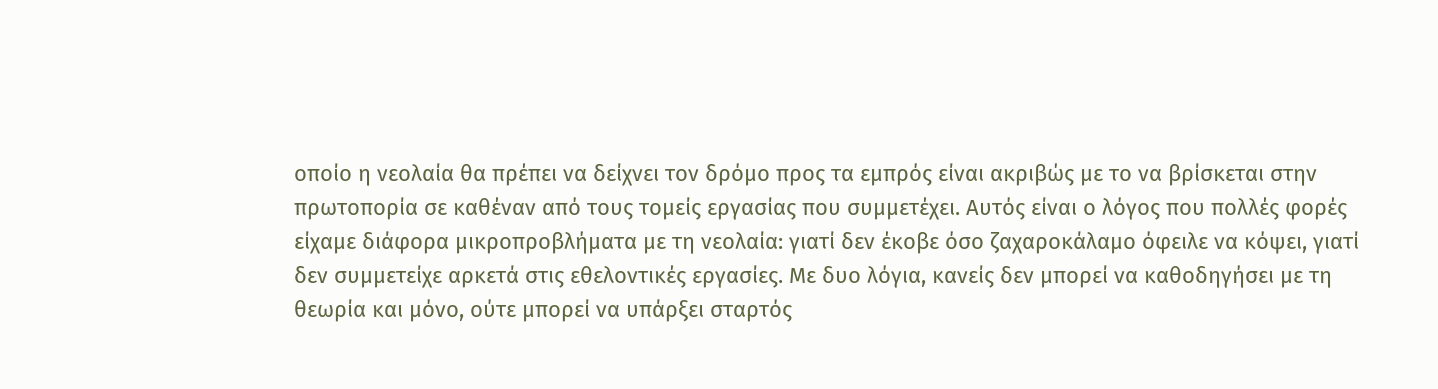οποίο η νεολαία θα πρέπει να δείχνει τον δρόμο προς τα εμπρός είναι ακριβώς με το να βρίσκεται στην πρωτοπορία σε καθέναν από τους τομείς εργασίας που συμμετέχει. Αυτός είναι ο λόγος που πολλές φορές είχαμε διάφορα μικροπροβλήματα με τη νεολαία: γιατί δεν έκοβε όσο ζαχαροκάλαμο όφειλε να κόψει, γιατί δεν συμμετείχε αρκετά στις εθελοντικές εργασίες. Με δυο λόγια, κανείς δεν μπορεί να καθοδηγήσει με τη θεωρία και μόνο, ούτε μπορεί να υπάρξει σταρτός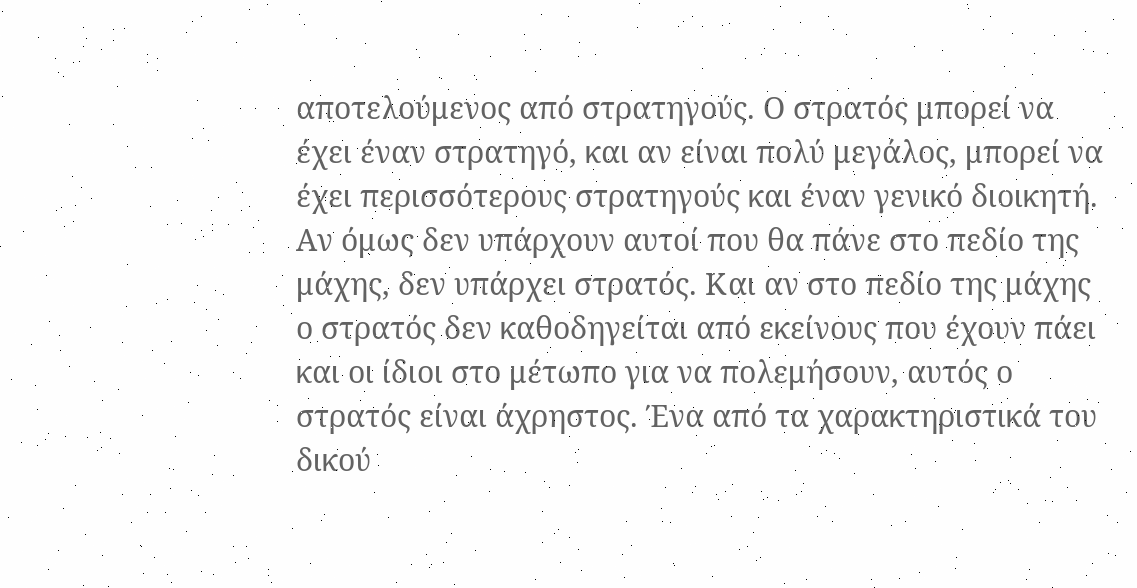αποτελούμενος από στρατηγούς. Ο στρατός μπορεί να έχει έναν στρατηγό, και αν είναι πολύ μεγάλος, μπορεί να έχει περισσότερους στρατηγούς και έναν γενικό διοικητή. Αν όμως δεν υπάρχουν αυτοί που θα πάνε στο πεδίο της μάχης, δεν υπάρχει στρατός. Και αν στο πεδίο της μάχης ο στρατός δεν καθοδηγείται από εκείνους που έχουν πάει και οι ίδιοι στο μέτωπο για να πολεμήσουν, αυτός ο στρατός είναι άχρηστος. Ένα από τα χαρακτηριστικά του δικού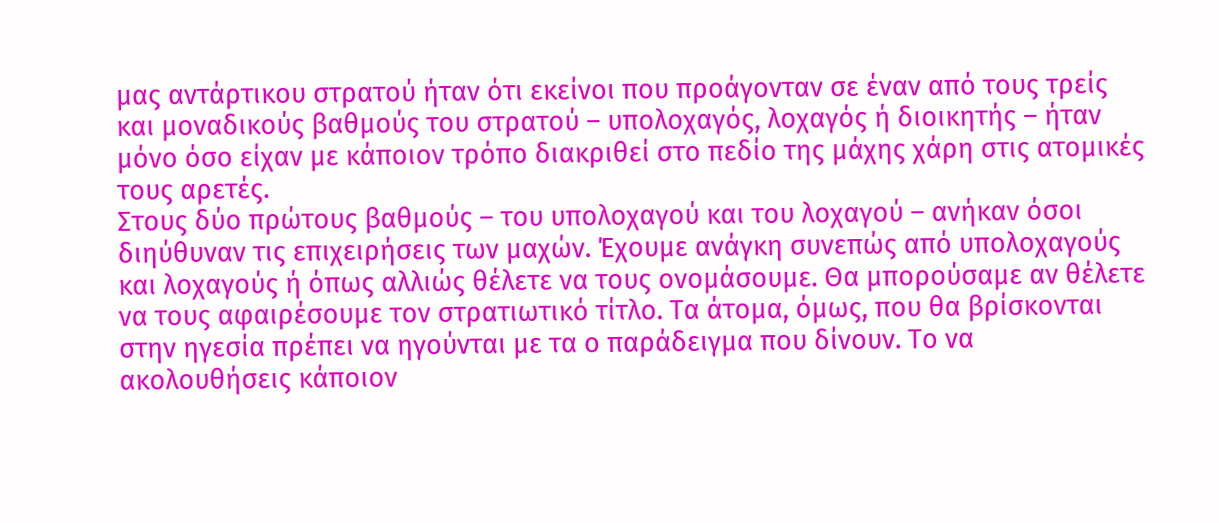μας αντάρτικου στρατού ήταν ότι εκείνοι που προάγονταν σε έναν από τους τρείς και μοναδικούς βαθμούς του στρατού – υπολοχαγός, λοχαγός ή διοικητής – ήταν μόνο όσο είχαν με κάποιον τρόπο διακριθεί στο πεδίο της μάχης χάρη στις ατομικές τους αρετές.
Στους δύο πρώτους βαθμούς – του υπολοχαγού και του λοχαγού – ανήκαν όσοι διηύθυναν τις επιχειρήσεις των μαχών. Έχουμε ανάγκη συνεπώς από υπολοχαγούς και λοχαγούς ή όπως αλλιώς θέλετε να τους ονομάσουμε. Θα μπορούσαμε αν θέλετε να τους αφαιρέσουμε τον στρατιωτικό τίτλο. Τα άτομα, όμως, που θα βρίσκονται στην ηγεσία πρέπει να ηγούνται με τα ο παράδειγμα που δίνουν. Το να ακολουθήσεις κάποιον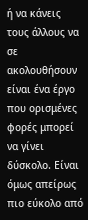ή να κάνεις τους άλλους να σε ακολουθήσουν είναι ένα έργο που ορισμένες φορές μπορεί να γίνει δύσκολο. Είναι όμως απείρως πιο εύκολο από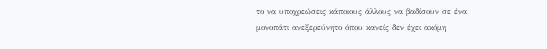το να υποχρεώσεις κάποιους άλλους να βαδίσουν σε ένα μονοπάτι ανεξερεύνητο όπου κανείς δεν έχει ακόμη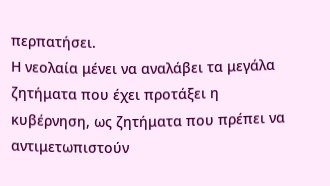περπατήσει.
Η νεολαία μένει να αναλάβει τα μεγάλα ζητήματα που έχει προτάξει η κυβέρνηση, ως ζητήματα που πρέπει να αντιμετωπιστούν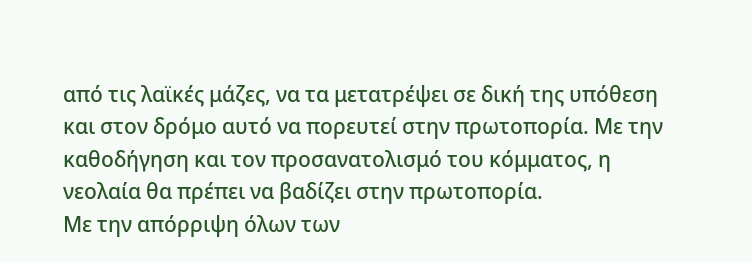από τις λαϊκές μάζες, να τα μετατρέψει σε δική της υπόθεση και στον δρόμο αυτό να πορευτεί στην πρωτοπορία. Με την καθοδήγηση και τον προσανατολισμό του κόμματος, η νεολαία θα πρέπει να βαδίζει στην πρωτοπορία.
Με την απόρριψη όλων των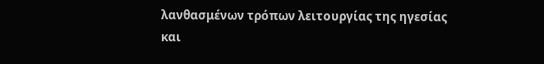λανθασμένων τρόπων λειτουργίας της ηγεσίας και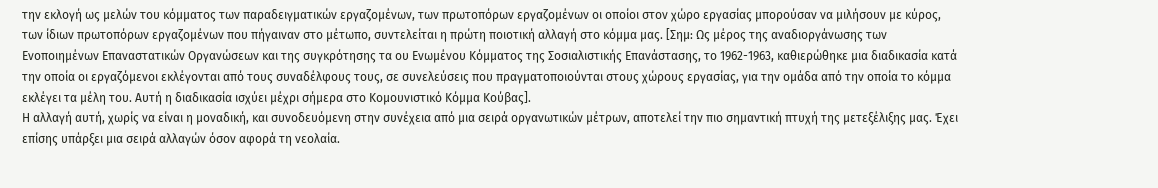την εκλογή ως μελών του κόμματος των παραδειγματικών εργαζομένων, των πρωτοπόρων εργαζομένων οι οποίοι στον χώρο εργασίας μπορούσαν να μιλήσουν με κύρος, των ίδιων πρωτοπόρων εργαζομένων που πήγαιναν στο μέτωπο, συντελείται η πρώτη ποιοτική αλλαγή στο κόμμα μας. [Σημ: Ως μέρος της αναδιοργάνωσης των Ενοποιημένων Επαναστατικών Οργανώσεων και της συγκρότησης τα ου Ενωμένου Κόμματος της Σοσιαλιστικής Επανάστασης, το 1962-1963, καθιερώθηκε μια διαδικασία κατά την οποία οι εργαζόμενοι εκλέγονται από τους συναδέλφους τους, σε συνελεύσεις που πραγματοποιούνται στους χώρους εργασίας, για την ομάδα από την οποία το κόμμα εκλέγει τα μέλη του. Αυτή η διαδικασία ισχύει μέχρι σήμερα στο Κομουνιστικό Κόμμα Κούβας].
Η αλλαγή αυτή, χωρίς να είναι η μοναδική, και συνοδευόμενη στην συνέχεια από μια σειρά οργανωτικών μέτρων, αποτελεί την πιο σημαντική πτυχή της μετεξέλιξης μας. Έχει επίσης υπάρξει μια σειρά αλλαγών όσον αφορά τη νεολαία.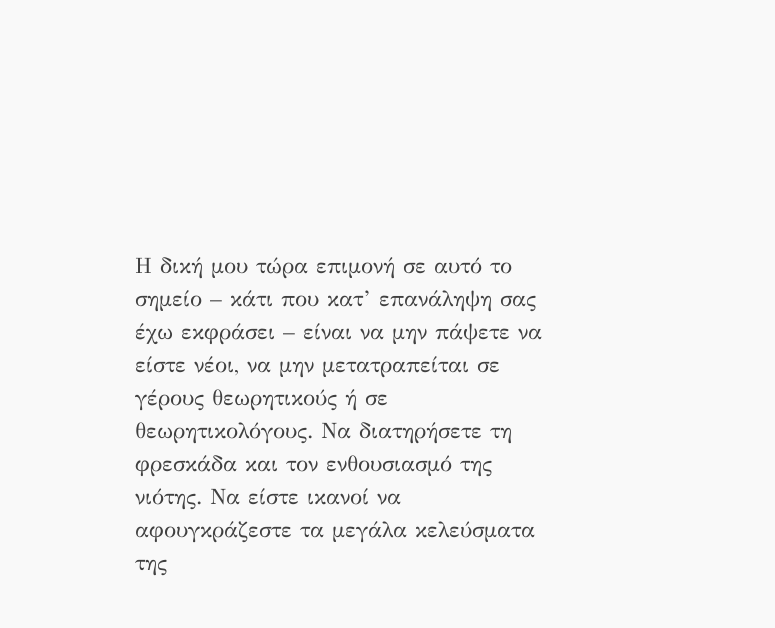Η δική μου τώρα επιμονή σε αυτό το σημείο – κάτι που κατ’ επανάληψη σας έχω εκφράσει – είναι να μην πάψετε να είστε νέοι, να μην μετατραπείται σε γέρους θεωρητικούς ή σε θεωρητικολόγους. Να διατηρήσετε τη φρεσκάδα και τον ενθουσιασμό της νιότης. Να είστε ικανοί να αφουγκράζεστε τα μεγάλα κελεύσματα της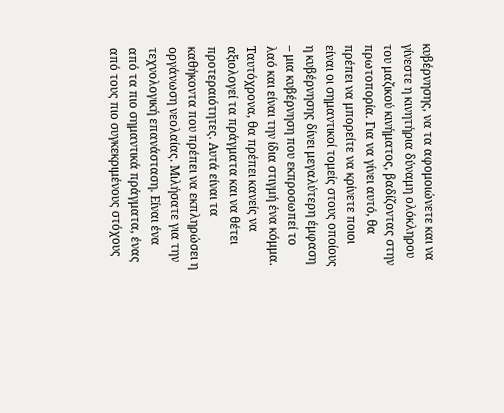κυβέρνησης, να τα αφομοιώνετε και να γίνεστε η κινητήρια δύναμη ολόκληρου του μαζικού κινήματος, βαδίζοντας στην πρωτοπορία. Για να γίνει αυτό, θα πρέπει να μπορείτε να κρίνετε ποιοι είναι οι σημαντικοί τομείς στους οποίους η κυβέρνησης δίνει μεγαλύτερη έμφαση – μια κυβέρνηση που εκπροσωπεί το λαό και είναι την ίδια στιγμή ένα κόμμα.
Ταυτόχρονα, θα πρέπει κανείς να αξιολογεί τα πράγματα και να θέτει προτεραιότητες. Αυτά είναι τα καθήκοντα που πρέπει να εκπληρώσει η οργάνωση νεολαίας. Μιλήσατε για την τεχνολογική επανάσταση. Είναι ένα από τα πιο σημαντικά πράγματα, ένας από τους πιο συγκεκριμένους στόχους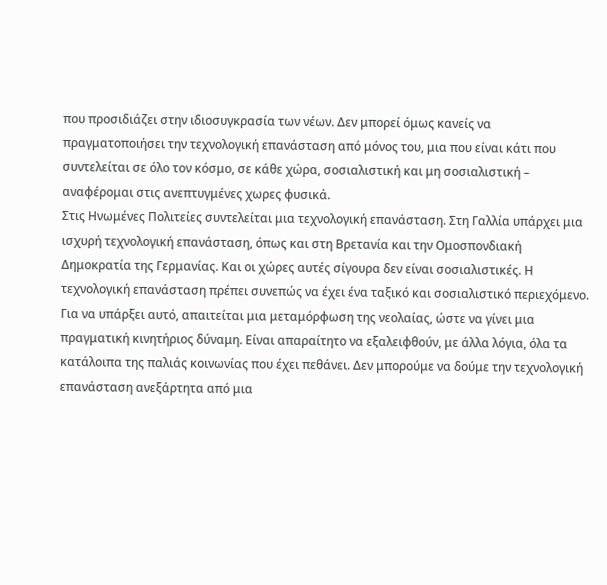που προσιδιάζει στην ιδιοσυγκρασία των νέων. Δεν μπορεί όμως κανείς να πραγματοποιήσει την τεχνολογική επανάσταση από μόνος του, μια που είναι κάτι που συντελείται σε όλο τον κόσμο, σε κάθε χώρα, σοσιαλιστική και μη σοσιαλιστική – αναφέρομαι στις ανεπτυγμένες χωρες φυσικά.
Στις Ηνωμένες Πολιτείες συντελείται μια τεχνολογική επανάσταση. Στη Γαλλία υπάρχει μια ισχυρή τεχνολογική επανάσταση, όπως και στη Βρετανία και την Ομοσπονδιακή Δημοκρατία της Γερμανίας. Και οι χώρες αυτές σίγουρα δεν είναι σοσιαλιστικές. Η τεχνολογική επανάσταση πρέπει συνεπώς να έχει ένα ταξικό και σοσιαλιστικό περιεχόμενο. Για να υπάρξει αυτό, απαιτείται μια μεταμόρφωση της νεολαίας, ώστε να γίνει μια πραγματική κινητήριος δύναμη. Είναι απαραίτητο να εξαλειφθούν, με άλλα λόγια, όλα τα κατάλοιπα της παλιάς κοινωνίας που έχει πεθάνει. Δεν μπορούμε να δούμε την τεχνολογική επανάσταση ανεξάρτητα από μια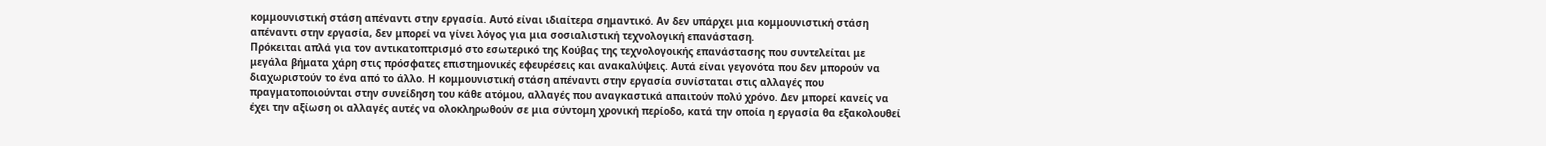κομμουνιστική στάση απέναντι στην εργασία. Αυτό είναι ιδιαίτερα σημαντικό. Αν δεν υπάρχει μια κομμουνιστική στάση απέναντι στην εργασία, δεν μπορεί να γίνει λόγος για μια σοσιαλιστική τεχνολογική επανάσταση.
Πρόκειται απλά για τον αντικατοπτρισμό στο εσωτερικό της Κούβας της τεχνολογοικής επανάστασης που συντελείται με μεγάλα βήματα χάρη στις πρόσφατες επιστημονικές εφευρέσεις και ανακαλύψεις. Αυτά είναι γεγονότα που δεν μπορούν να διαχωριστούν το ένα από το άλλο. Η κομμουνιστική στάση απέναντι στην εργασία συνίσταται στις αλλαγές που πραγματοποιούνται στην συνείδηση του κάθε ατόμου, αλλαγές που αναγκαστικά απαιτούν πολύ χρόνο. Δεν μπορεί κανείς να έχει την αξίωση οι αλλαγές αυτές να ολοκληρωθούν σε μια σύντομη χρονική περίοδο, κατά την οποία η εργασία θα εξακολουθεί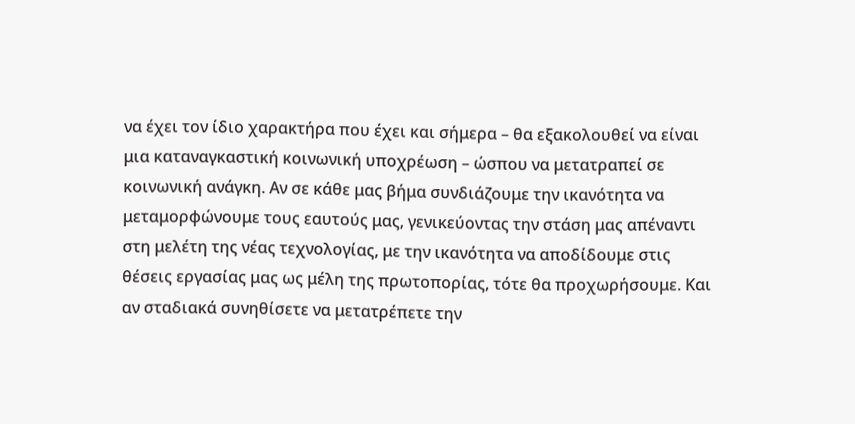να έχει τον ίδιο χαρακτήρα που έχει και σήμερα – θα εξακολουθεί να είναι μια καταναγκαστική κοινωνική υποχρέωση – ώσπου να μετατραπεί σε κοινωνική ανάγκη. Αν σε κάθε μας βήμα συνδιάζουμε την ικανότητα να μεταμορφώνουμε τους εαυτούς μας, γενικεύοντας την στάση μας απέναντι στη μελέτη της νέας τεχνολογίας, με την ικανότητα να αποδίδουμε στις θέσεις εργασίας μας ως μέλη της πρωτοπορίας, τότε θα προχωρήσουμε. Και αν σταδιακά συνηθίσετε να μετατρέπετε την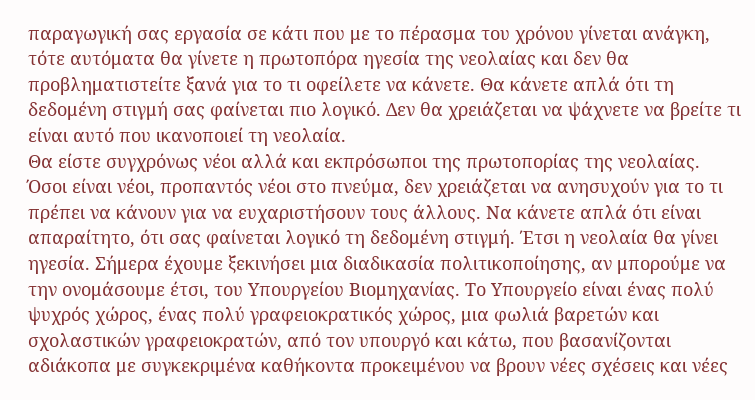παραγωγική σας εργασία σε κάτι που με το πέρασμα του χρόνου γίνεται ανάγκη, τότε αυτόματα θα γίνετε η πρωτοπόρα ηγεσία της νεολαίας και δεν θα προβληματιστείτε ξανά για το τι οφείλετε να κάνετε. Θα κάνετε απλά ότι τη δεδομένη στιγμή σας φαίνεται πιο λογικό. Δεν θα χρειάζεται να ψάχνετε να βρείτε τι είναι αυτό που ικανοποιεί τη νεολαία.
Θα είστε συγχρόνως νέοι αλλά και εκπρόσωποι της πρωτοπορίας της νεολαίας. Όσοι είναι νέοι, προπαντός νέοι στο πνεύμα, δεν χρειάζεται να ανησυχούν για το τι πρέπει να κάνουν για να ευχαριστήσουν τους άλλους. Να κάνετε απλά ότι είναι απαραίτητο, ότι σας φαίνεται λογικό τη δεδομένη στιγμή. Έτσι η νεολαία θα γίνει ηγεσία. Σήμερα έχουμε ξεκινήσει μια διαδικασία πολιτικοποίησης, αν μπορούμε να την ονομάσουμε έτσι, του Υπουργείου Βιομηχανίας. Το Υπουργείο είναι ένας πολύ ψυχρός χώρος, ένας πολύ γραφειοκρατικός χώρος, μια φωλιά βαρετών και σχολαστικών γραφειοκρατών, από τον υπουργό και κάτω, που βασανίζονται αδιάκοπα με συγκεκριμένα καθήκοντα προκειμένου να βρουν νέες σχέσεις και νέες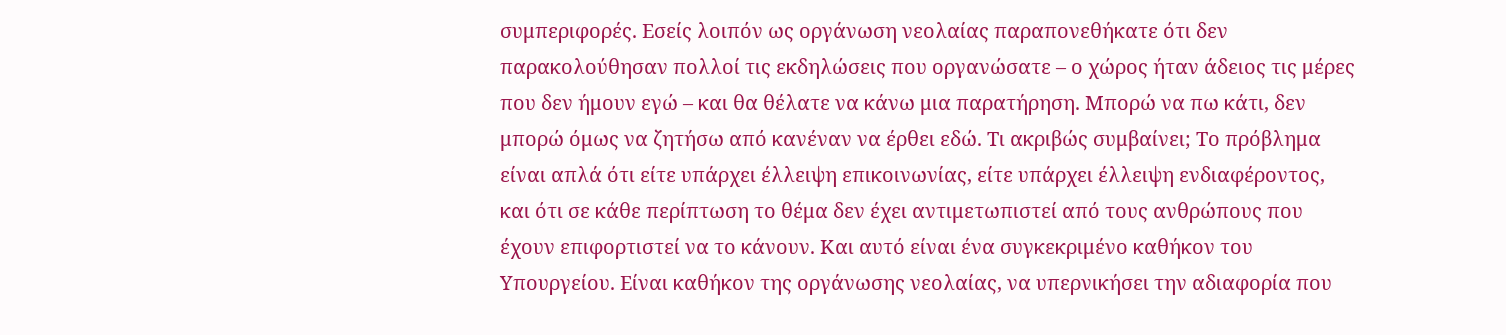συμπεριφορές. Εσείς λοιπόν ως οργάνωση νεολαίας παραπονεθήκατε ότι δεν παρακολούθησαν πολλοί τις εκδηλώσεις που οργανώσατε – ο χώρος ήταν άδειος τις μέρες που δεν ήμουν εγώ – και θα θέλατε να κάνω μια παρατήρηση. Μπορώ να πω κάτι, δεν μπορώ όμως να ζητήσω από κανέναν να έρθει εδώ. Τι ακριβώς συμβαίνει; Το πρόβλημα είναι απλά ότι είτε υπάρχει έλλειψη επικοινωνίας, είτε υπάρχει έλλειψη ενδιαφέροντος, και ότι σε κάθε περίπτωση το θέμα δεν έχει αντιμετωπιστεί από τους ανθρώπους που έχουν επιφορτιστεί να το κάνουν. Και αυτό είναι ένα συγκεκριμένο καθήκον του Υπουργείου. Είναι καθήκον της οργάνωσης νεολαίας, να υπερνικήσει την αδιαφορία που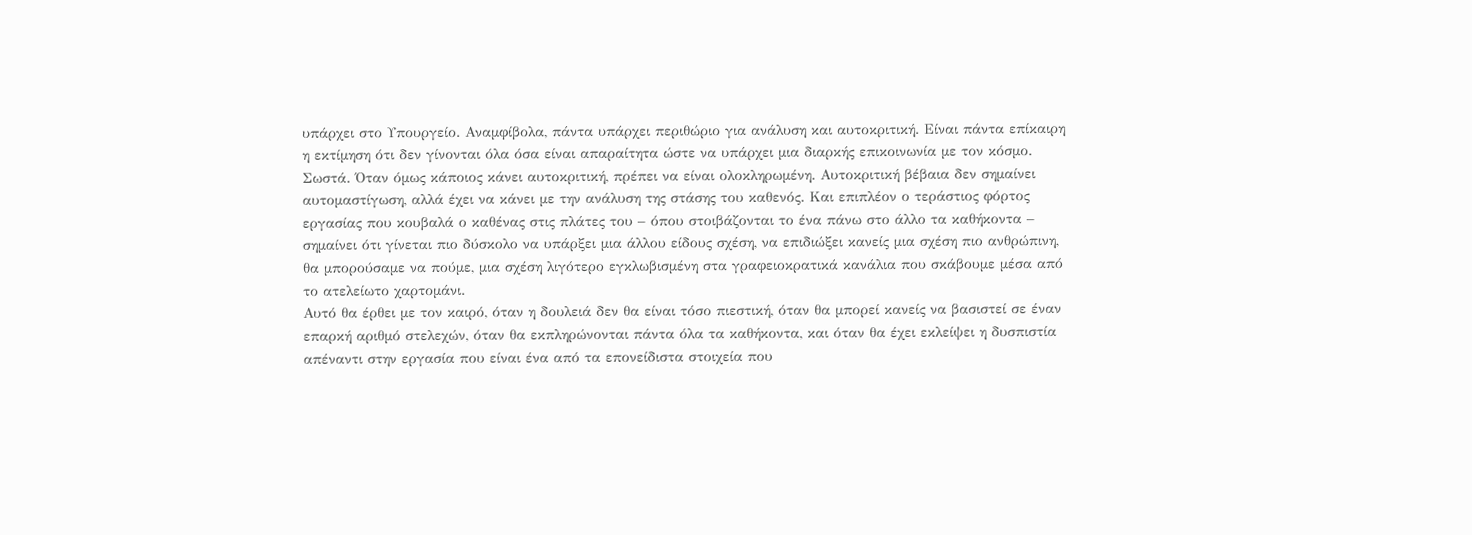υπάρχει στο Υπουργείο. Αναμφίβολα, πάντα υπάρχει περιθώριο για ανάλυση και αυτοκριτική. Είναι πάντα επίκαιρη η εκτίμηση ότι δεν γίνονται όλα όσα είναι απαραίτητα ώστε να υπάρχει μια διαρκής επικοινωνία με τον κόσμο.
Σωστά. Όταν όμως κάποιος κάνει αυτοκριτική, πρέπει να είναι ολοκληρωμένη. Αυτοκριτική βέβαια δεν σημαίνει αυτομαστίγωση, αλλά έχει να κάνει με την ανάλυση της στάσης του καθενός. Και επιπλέον ο τεράστιος φόρτος εργασίας που κουβαλά ο καθένας στις πλάτες του – όπου στοιβάζονται το ένα πάνω στο άλλο τα καθήκοντα – σημαίνει ότι γίνεται πιο δύσκολο να υπάρξει μια άλλου είδους σχέση, να επιδιώξει κανείς μια σχέση πιο ανθρώπινη, θα μπορούσαμε να πούμε, μια σχέση λιγότερο εγκλωβισμένη στα γραφειοκρατικά κανάλια που σκάβουμε μέσα από το ατελείωτο χαρτομάνι.
Αυτό θα έρθει με τον καιρό, όταν η δουλειά δεν θα είναι τόσο πιεστική, όταν θα μπορεί κανείς να βασιστεί σε έναν επαρκή αριθμό στελεχών, όταν θα εκπληρώνονται πάντα όλα τα καθήκοντα, και όταν θα έχει εκλείψει η δυσπιστία απέναντι στην εργασία που είναι ένα από τα επονείδιστα στοιχεία που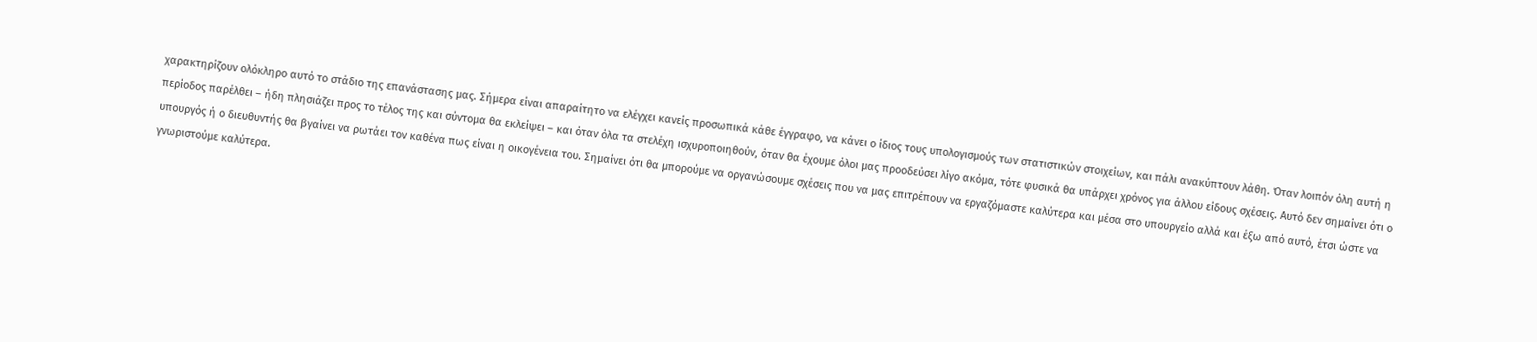χαρακτηρίζουν ολόκληρο αυτό το στάδιο της επανάστασης μας. Σήμερα είναι απαραίτητο να ελέγχει κανείς προσωπικά κάθε έγγραφο, να κάνει ο ίδιος τους υπολογισμούς των στατιστικών στοιχείων, και πάλι ανακύπτουν λάθη. Όταν λοιπόν όλη αυτή η περίοδος παρέλθει – ήδη πλησιάζει προς το τέλος της και σύντομα θα εκλείψει – και όταν όλα τα στελέχη ισχυροποιηθούν, όταν θα έχουμε όλοι μας προοδεύσει λίγο ακόμα, τότε φυσικά θα υπάρχει χρόνος για άλλου είδους σχέσεις. Αυτό δεν σημαίνει ότι ο υπουργός ή ο διευθυντής θα βγαίνει να ρωτάει τον καθένα πως είναι η οικογένεια του. Σημαίνει ότι θα μπορούμε να οργανώσουμε σχέσεις που να μας επιτρέπουν να εργαζόμαστε καλύτερα και μέσα στο υπουργείο αλλά και έξω από αυτό, έτσι ώστε να γνωριστούμε καλύτερα.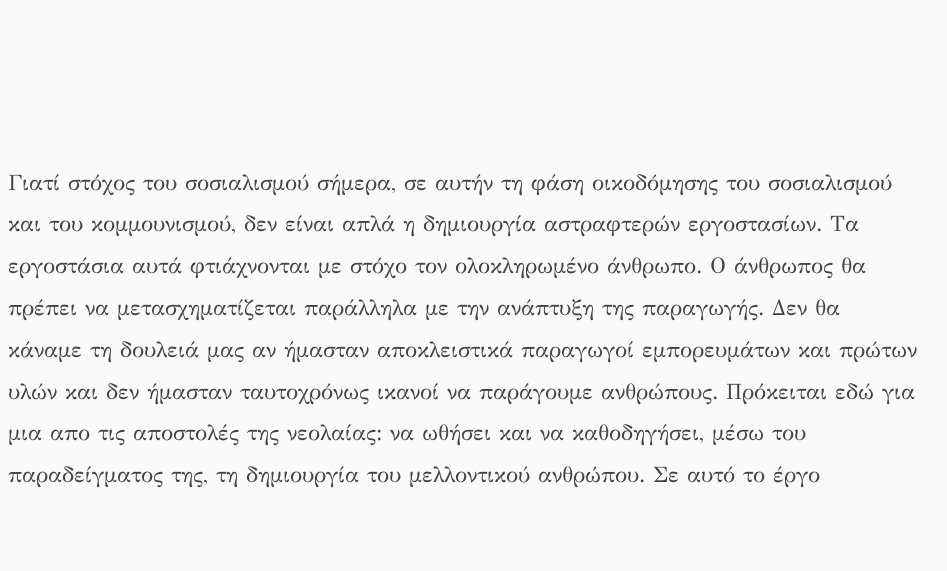Γιατί στόχος του σοσιαλισμού σήμερα, σε αυτήν τη φάση οικοδόμησης του σοσιαλισμού και του κομμουνισμού, δεν είναι απλά η δημιουργία αστραφτερών εργοστασίων. Τα εργοστάσια αυτά φτιάχνονται με στόχο τον ολοκληρωμένο άνθρωπο. Ο άνθρωπος θα πρέπει να μετασχηματίζεται παράλληλα με την ανάπτυξη της παραγωγής. Δεν θα κάναμε τη δουλειά μας αν ήμασταν αποκλειστικά παραγωγοί εμπορευμάτων και πρώτων υλών και δεν ήμασταν ταυτοχρόνως ικανοί να παράγουμε ανθρώπους. Πρόκειται εδώ για μια απο τις αποστολές της νεολαίας: να ωθήσει και να καθοδηγήσει, μέσω του παραδείγματος της, τη δημιουργία του μελλοντικού ανθρώπου. Σε αυτό το έργο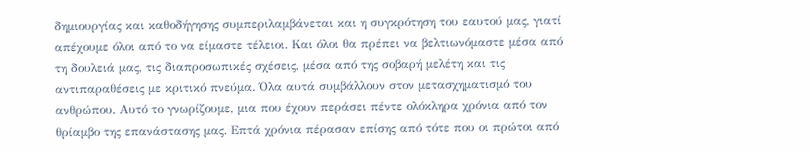δημιουργίας και καθοδήγησης συμπεριλαμβάνεται και η συγκρότηση του εαυτού μας, γιατί απέχουμε όλοι από το να είμαστε τέλειοι. Και όλοι θα πρέπει να βελτιωνόμαστε μέσα από τη δουλειά μας, τις διαπροσωπικές σχέσεις, μέσα από της σοβαρή μελέτη και τις αντιπαραθέσεις με κριτικό πνεύμα. Όλα αυτά συμβάλλουν στον μετασχηματισμό του ανθρώπου. Αυτό το γνωρίζουμε, μια που έχουν περάσει πέντε ολόκληρα χρόνια από τον θρίαμβο της επανάστασης μας. Επτά χρόνια πέρασαν επίσης από τότε που οι πρώτοι από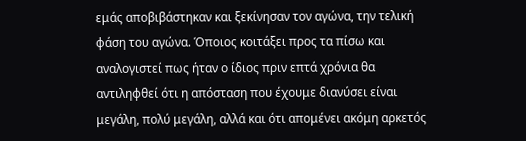εμάς αποβιβάστηκαν και ξεκίνησαν τον αγώνα, την τελική φάση του αγώνα. Όποιος κοιτάξει προς τα πίσω και αναλογιστεί πως ήταν ο ίδιος πριν επτά χρόνια θα αντιληφθεί ότι η απόσταση που έχουμε διανύσει είναι μεγάλη, πολύ μεγάλη, αλλά και ότι απομένει ακόμη αρκετός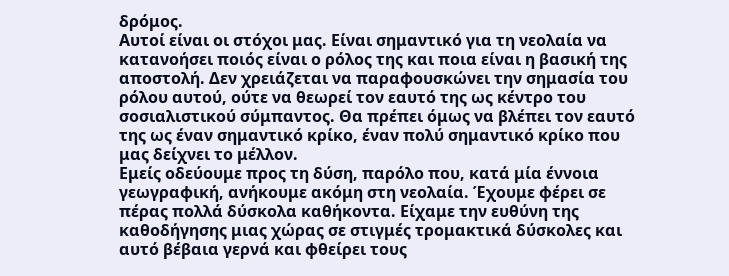δρόμος.
Αυτοί είναι οι στόχοι μας. Είναι σημαντικό για τη νεολαία να κατανοήσει ποιός είναι ο ρόλος της και ποια είναι η βασική της αποστολή. Δεν χρειάζεται να παραφουσκώνει την σημασία του ρόλου αυτού, ούτε να θεωρεί τον εαυτό της ως κέντρο του σοσιαλιστικού σύμπαντος. Θα πρέπει όμως να βλέπει τον εαυτό της ως έναν σημαντικό κρίκο, έναν πολύ σημαντικό κρίκο που μας δείχνει το μέλλον.
Εμείς οδεύουμε προς τη δύση, παρόλο που, κατά μία έννοια γεωγραφική, ανήκουμε ακόμη στη νεολαία. Έχουμε φέρει σε πέρας πολλά δύσκολα καθήκοντα. Είχαμε την ευθύνη της καθοδήγησης μιας χώρας σε στιγμές τρομακτικά δύσκολες και αυτό βέβαια γερνά και φθείρει τους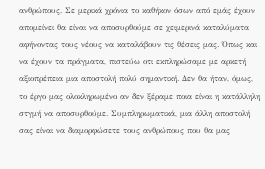ανθρώπους. Σε μερικά χρόνια το καθήκον όσων από εμάς έχουν απομείνει θα είναι να αποσυρθούμε σε χειμερινά καταλύματα αφήνοντας τους νέους να καταλάβουν τις θέσεις μας. Όπως και να έχουν τα πράγματα, πιστεύω οτι εκπληρώσαμε με αρκετή αξιοπρέπεια μια αποστολή πολύ σημαντική. Δεν θα ήταν, όμως, το έργο μας ολοκληρωμένο αν δεν ξέραμε ποια είναι η κατάλληλη στγμή να αποσυρθούμε. Συμπληρωματικά, μια άλλη αποστολή σας είναι να διαμορφώσετε τους ανθρώπους που θα μας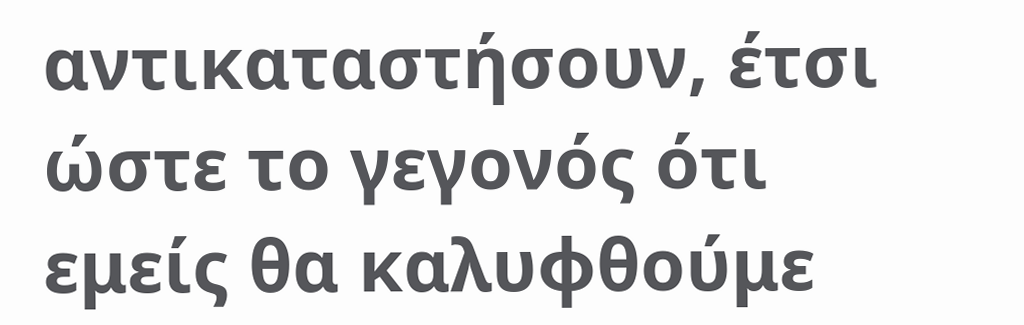αντικαταστήσουν, έτσι ώστε το γεγονός ότι εμείς θα καλυφθούμε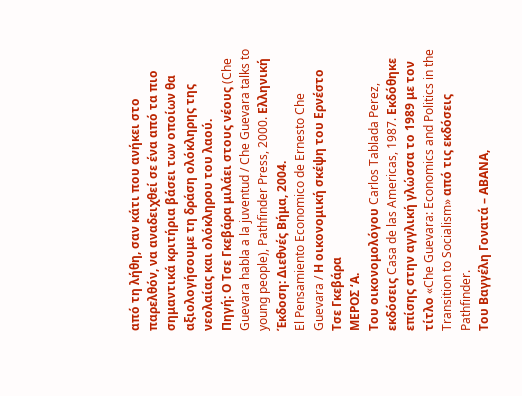από τη λήθη, σαν κάτι που ανήκει στο παρελθόν, να αναδειχθεί σε ένα από τα πιο σημαντικά κριτήρια βάσει των οποίων θα αξιολογήσουμε τη δράση ολόκληρης της νεολαίας και ολόκληρου του λαού.
Πηγή: Ο Τσε Γκεβάρα μιλάει στους νέους (Che Guevara habla a la juventud / Che Guevara talks to young people), Pathfinder Press, 2000. Ελληνική Έκδοση: Διεθνές Βήμα, 2004.
El Pensamiento Economico de Ernesto Che Guevara / Η οικονομική σκέψη του Ερνέστο Τσε Γκεβάρα
ΜΕΡΟΣ ‘Α.
Του οικονομολόγου Carlos Tablada Perez, εκδόσεις Casa de las Americas, 1987. Εκδόθηκε επίσης στην αγγλική γλώσσα το 1989 με τον τίτλο «Che Guevara: Economics and Politics in the Transition to Socialism» από τις εκδόσεις Pathfinder.
Του Βαγγέλη Γονατά – ΑΒΑΝΑ,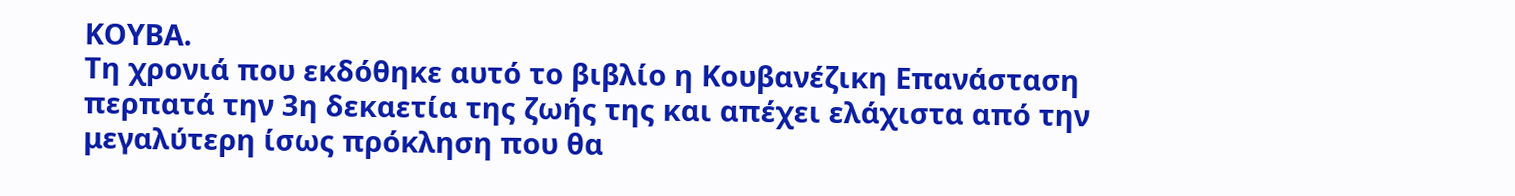ΚΟΥΒΑ.
Τη χρονιά που εκδόθηκε αυτό το βιβλίο η Κουβανέζικη Επανάσταση περπατά την 3η δεκαετία της ζωής της και απέχει ελάχιστα από την μεγαλύτερη ίσως πρόκληση που θα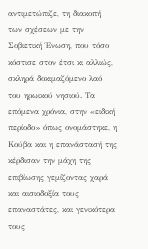αντιμετώπιζε, τη διακοπή των σχέσεων με την Σοβιετική Ένωση, που τόσο κόστισε στον έτσι κι αλλιώς, σκληρά δοκιμαζόμενο λαό του ηρωικού νησιού. Τα επόμενα χρόνια, στην «ειδική περίοδο» όπως ονομάστηκε, η Κούβα και η επανάστασή της κέρδισαν την μάχη της επιβίωσης γεμίζοντας χαρά και αισιοδοξία τους επαναστάτες, και γενικότερα τους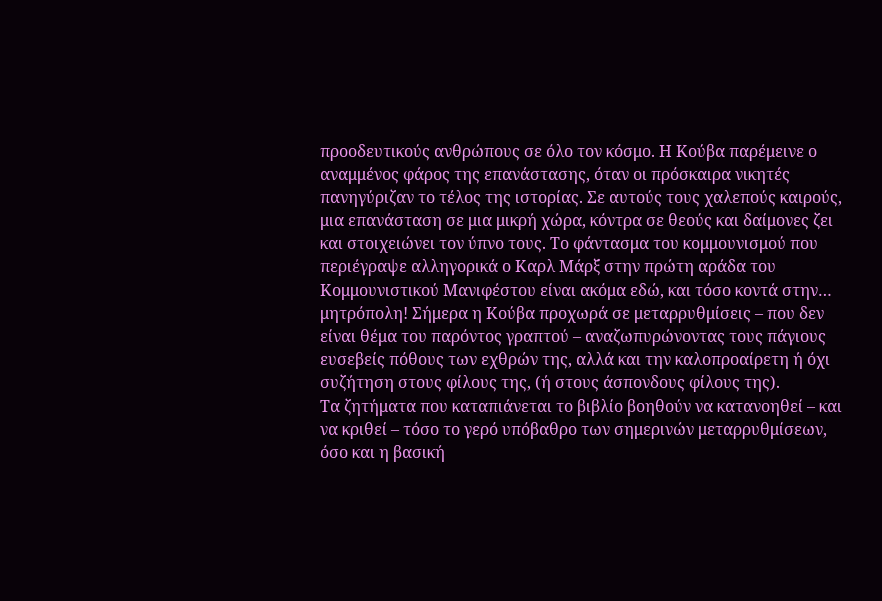προοδευτικούς ανθρώπους σε όλο τον κόσμο. Η Κούβα παρέμεινε ο αναμμένος φάρος της επανάστασης, όταν οι πρόσκαιρα νικητές πανηγύριζαν το τέλος της ιστορίας. Σε αυτούς τους χαλεπούς καιρούς, μια επανάσταση σε μια μικρή χώρα, κόντρα σε θεούς και δαίμονες ζει και στοιχειώνει τον ύπνο τους. Το φάντασμα του κομμουνισμού που περιέγραψε αλληγορικά ο Καρλ Μάρξ στην πρώτη αράδα του Κομμουνιστικού Μανιφέστου είναι ακόμα εδώ, και τόσο κοντά στην… μητρόπολη! Σήμερα η Κούβα προχωρά σε μεταρρυθμίσεις – που δεν είναι θέμα του παρόντος γραπτού – αναζωπυρώνοντας τους πάγιους ευσεβείς πόθους των εχθρών της, αλλά και την καλοπροαίρετη ή όχι συζήτηση στους φίλους της, (ή στους άσπονδους φίλους της).
Τα ζητήματα που καταπιάνεται το βιβλίο βοηθούν να κατανοηθεί – και να κριθεί – τόσο το γερό υπόβαθρο των σημερινών μεταρρυθμίσεων, όσο και η βασική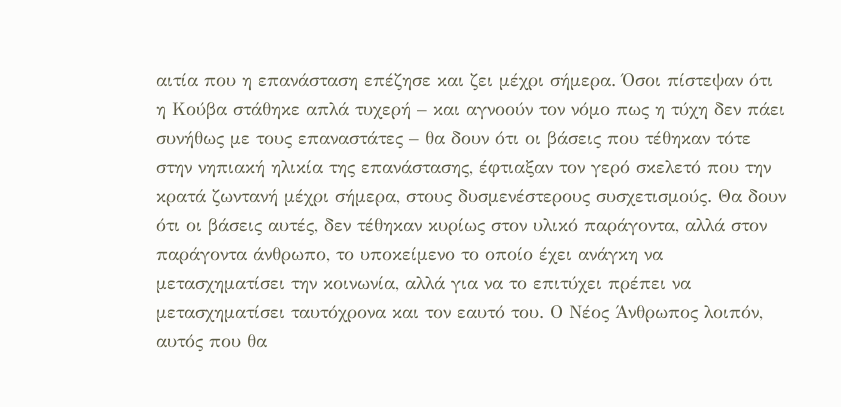αιτία που η επανάσταση επέζησε και ζει μέχρι σήμερα. Όσοι πίστεψαν ότι η Κούβα στάθηκε απλά τυχερή – και αγνοούν τον νόμο πως η τύχη δεν πάει συνήθως με τους επαναστάτες – θα δουν ότι οι βάσεις που τέθηκαν τότε στην νηπιακή ηλικία της επανάστασης, έφτιαξαν τον γερό σκελετό που την κρατά ζωντανή μέχρι σήμερα, στους δυσμενέστερους συσχετισμούς. Θα δουν ότι οι βάσεις αυτές, δεν τέθηκαν κυρίως στον υλικό παράγοντα, αλλά στον παράγοντα άνθρωπο, το υποκείμενο το οποίο έχει ανάγκη να μετασχηματίσει την κοινωνία, αλλά για να το επιτύχει πρέπει να μετασχηματίσει ταυτόχρονα και τον εαυτό του. Ο Νέος Άνθρωπος λοιπόν, αυτός που θα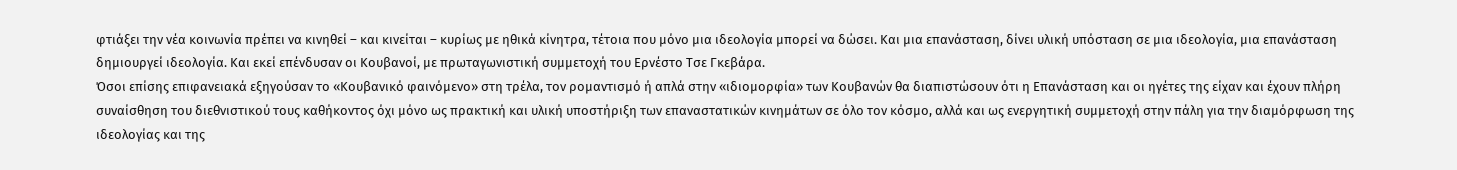φτιάξει την νέα κοινωνία πρέπει να κινηθεί – και κινείται – κυρίως με ηθικά κίνητρα, τέτοια που μόνο μια ιδεολογία μπορεί να δώσει. Και μια επανάσταση, δίνει υλική υπόσταση σε μια ιδεολογία, μια επανάσταση δημιουργεί ιδεολογία. Και εκεί επένδυσαν οι Κουβανοί, με πρωταγωνιστική συμμετοχή του Ερνέστο Τσε Γκεβάρα.
Όσοι επίσης επιφανειακά εξηγούσαν το «Κουβανικό φαινόμενο» στη τρέλα, τον ρομαντισμό ή απλά στην «ιδιομορφία» των Κουβανών θα διαπιστώσουν ότι η Επανάσταση και οι ηγέτες της είχαν και έχουν πλήρη συναίσθηση του διεθνιστικού τους καθήκοντος όχι μόνο ως πρακτική και υλική υποστήριξη των επαναστατικών κινημάτων σε όλο τον κόσμο, αλλά και ως ενεργητική συμμετοχή στην πάλη για την διαμόρφωση της ιδεολογίας και της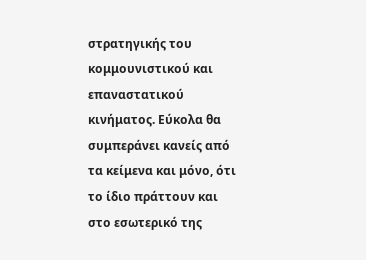στρατηγικής του κομμουνιστικού και επαναστατικού κινήματος. Εύκολα θα συμπεράνει κανείς από τα κείμενα και μόνο, ότι το ίδιο πράττουν και στο εσωτερικό της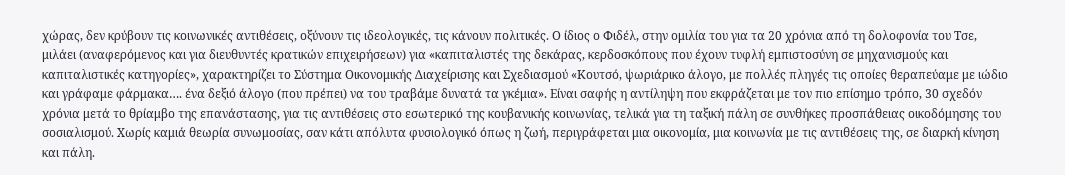χώρας, δεν κρύβουν τις κοινωνικές αντιθέσεις, οξύνουν τις ιδεολογικές, τις κάνουν πολιτικές. Ο ίδιος ο Φιδέλ, στην ομιλία του για τα 20 χρόνια από τη δολοφονία του Τσε, μιλάει (αναφερόμενος και για διευθυντές κρατικών επιχειρήσεων) για «καπιταλιστές της δεκάρας, κερδοσκόπους που έχουν τυφλή εμπιστοσύνη σε μηχανισμούς και καπιταλιστικές κατηγορίες», χαρακτηρίζει το Σύστημα Οικονομικής Διαχείρισης και Σχεδιασμού «Κουτσό, ψωριάρικο άλογο, με πολλές πληγές τις οποίες θεραπεύαμε με ιώδιο και γράφαμε φάρμακα…. ένα δεξιό άλογο (που πρέπει) να του τραβάμε δυνατά τα γκέμια». Είναι σαφής η αντίληψη που εκφράζεται με τον πιο επίσημο τρόπο, 30 σχεδόν χρόνια μετά το θρίαμβο της επανάστασης, για τις αντιθέσεις στο εσωτερικό της κουβανικής κοινωνίας, τελικά για τη ταξική πάλη σε συνθήκες προσπάθειας οικοδόμησης του σοσιαλισμού. Χωρίς καμιά θεωρία συνωμοσίας, σαν κάτι απόλυτα φυσιολογικό όπως η ζωή, περιγράφεται μια οικονομία, μια κοινωνία με τις αντιθέσεις της, σε διαρκή κίνηση και πάλη.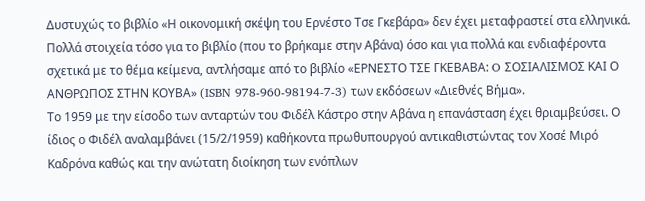Δυστυχώς το βιβλίο «Η οικονομική σκέψη του Ερνέστο Τσε Γκεβάρα» δεν έχει μεταφραστεί στα ελληνικά. Πολλά στοιχεία τόσο για το βιβλίο (που το βρήκαμε στην Αβάνα) όσο και για πολλά και ενδιαφέροντα σχετικά με το θέμα κείμενα, αντλήσαμε από το βιβλίο «ΕΡΝΕΣΤΟ ΤΣΕ ΓΚΕΒΑΒΑ: O ΣΟΣΙΑΛΙΣΜΟΣ ΚΑΙ Ο ΑΝΘΡΩΠΟΣ ΣΤΗΝ ΚΟΥΒΑ» (ISBN 978-960-98194-7-3) των εκδόσεων «Διεθνές Βήμα».
Το 1959 με την είσοδο των ανταρτών του Φιδέλ Κάστρο στην Αβάνα η επανάσταση έχει θριαμβεύσει. Ο ίδιος ο Φιδέλ αναλαμβάνει (15/2/1959) καθήκοντα πρωθυπουργού αντικαθιστώντας τον Χοσέ Μιρό Καδρόνα καθώς και την ανώτατη διοίκηση των ενόπλων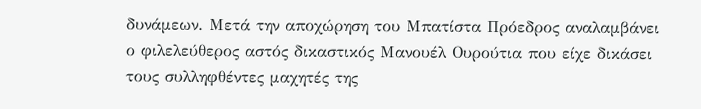δυνάμεων. Μετά την αποχώρηση του Μπατίστα Πρόεδρος αναλαμβάνει ο φιλελεύθερος αστός δικαστικός Μανουέλ Ουρούτια που είχε δικάσει τους συλληφθέντες μαχητές της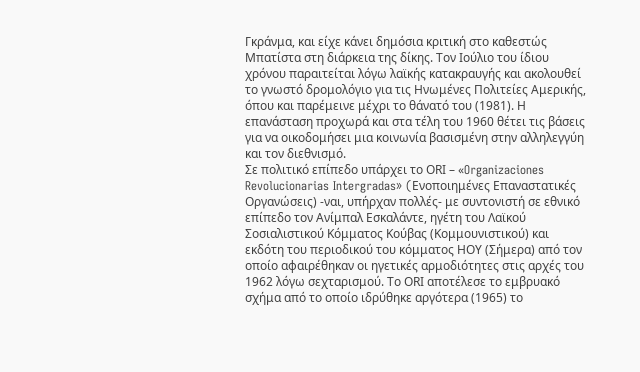Γκράνμα, και είχε κάνει δημόσια κριτική στο καθεστώς Μπατίστα στη διάρκεια της δίκης. Τον Ιούλιο του ίδιου χρόνου παραιτείται λόγω λαϊκής κατακραυγής και ακολουθεί το γνωστό δρομολόγιο για τις Ηνωμένες Πολιτείες Αμερικής, όπου και παρέμεινε μέχρι το θάνατό του (1981). Η επανάσταση προχωρά και στα τέλη του 1960 θέτει τις βάσεις για να οικοδομήσει μια κοινωνία βασισμένη στην αλληλεγγύη και τον διεθνισμό.
Σε πολιτικό επίπεδο υπάρχει το ΟRI – «Organizaciones Revolucionarias Intergradas» (Eνοποιημένες Επαναστατικές Οργανώσεις) -ναι, υπήρχαν πολλές- με συντονιστή σε εθνικό επίπεδο τον Ανίμπαλ Εσκαλάντε, ηγέτη του Λαϊκού Σοσιαλιστικού Κόμματος Κούβας (Κομμουνιστικού) και εκδότη του περιοδικού του κόμματος ΗΟΥ (Σήμερα) από τον οποίο αφαιρέθηκαν οι ηγετικές αρμοδιότητες στις αρχές του 1962 λόγω σεχταρισμού. Το ΟRI αποτέλεσε το εμβρυακό σχήμα από το οποίο ιδρύθηκε αργότερα (1965) το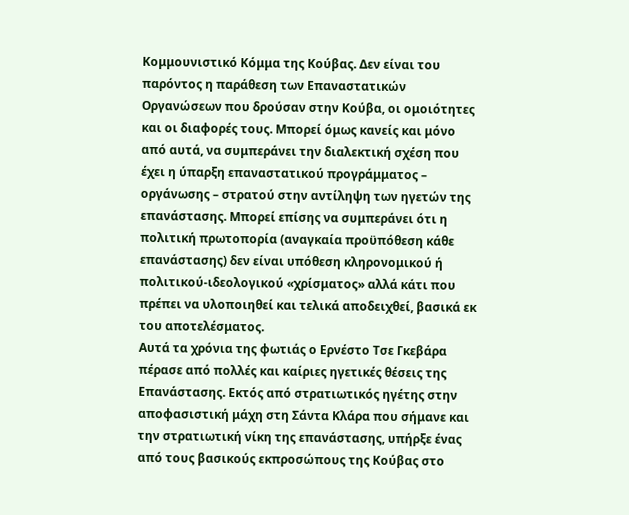Κομμουνιστικό Κόμμα της Κούβας. Δεν είναι του παρόντος η παράθεση των Επαναστατικών Οργανώσεων που δρούσαν στην Κούβα, οι ομοιότητες και οι διαφορές τους. Μπορεί όμως κανείς και μόνο από αυτά, να συμπεράνει την διαλεκτική σχέση που έχει η ύπαρξη επαναστατικού προγράμματος – οργάνωσης – στρατού στην αντίληψη των ηγετών της επανάστασης. Μπορεί επίσης να συμπεράνει ότι η πολιτική πρωτοπορία (αναγκαία προϋπόθεση κάθε επανάστασης) δεν είναι υπόθεση κληρονομικού ή πολιτικού-ιδεολογικού «χρίσματος» αλλά κάτι που πρέπει να υλοποιηθεί και τελικά αποδειχθεί, βασικά εκ του αποτελέσματος.
Αυτά τα χρόνια της φωτιάς ο Ερνέστο Τσε Γκεβάρα πέρασε από πολλές και καίριες ηγετικές θέσεις της Επανάστασης. Εκτός από στρατιωτικός ηγέτης στην αποφασιστική μάχη στη Σάντα Κλάρα που σήμανε και την στρατιωτική νίκη της επανάστασης, υπήρξε ένας από τους βασικούς εκπροσώπους της Κούβας στο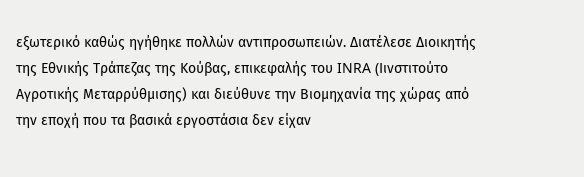εξωτερικό καθώς ηγήθηκε πολλών αντιπροσωπειών. Διατέλεσε Διοικητής της Εθνικής Τράπεζας της Κούβας, επικεφαλής του INRA (Iινστιτούτο Αγροτικής Μεταρρύθμισης) και διεύθυνε την Βιομηχανία της χώρας από την εποχή που τα βασικά εργοστάσια δεν είχαν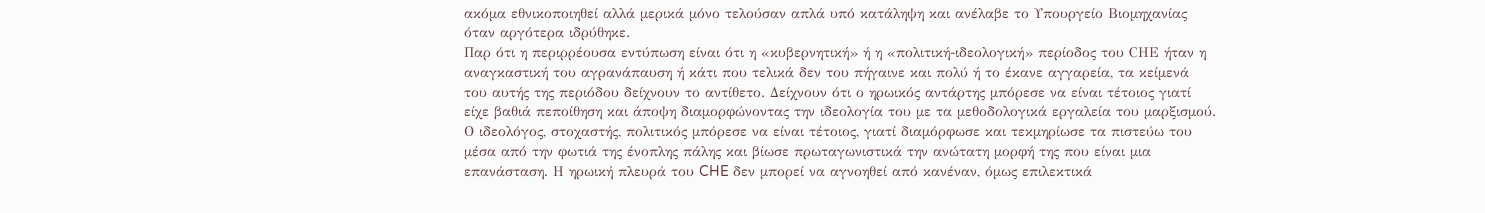ακόμα εθνικοποιηθεί αλλά μερικά μόνο τελούσαν απλά υπό κατάληψη και ανέλαβε το Υπουργείο Βιομηχανίας όταν αργότερα ιδρύθηκε.
Παρ ότι η περιρρέουσα εντύπωση είναι ότι η «κυβερνητική» ή η «πολιτική-ιδεολογική» περίοδος του CΗΕ ήταν η αναγκαστική του αγρανάπαυση ή κάτι που τελικά δεν του πήγαινε και πολύ ή το έκανε αγγαρεία, τα κείμενά του αυτής της περιόδου δείχνουν το αντίθετο. Δείχνουν ότι ο ηρωικός αντάρτης μπόρεσε να είναι τέτοιος γιατί είχε βαθιά πεποίθηση και άποψη διαμορφώνοντας την ιδεολογία του με τα μεθοδολογικά εργαλεία του μαρξισμού. Ο ιδεολόγος, στοχαστής, πολιτικός μπόρεσε να είναι τέτοιος, γιατί διαμόρφωσε και τεκμηρίωσε τα πιστεύω του μέσα από την φωτιά της ένοπλης πάλης και βίωσε πρωταγωνιστικά την ανώτατη μορφή της που είναι μια επανάσταση. Η ηρωική πλευρά του CHE δεν μπορεί να αγνοηθεί από κανέναν, όμως επιλεκτικά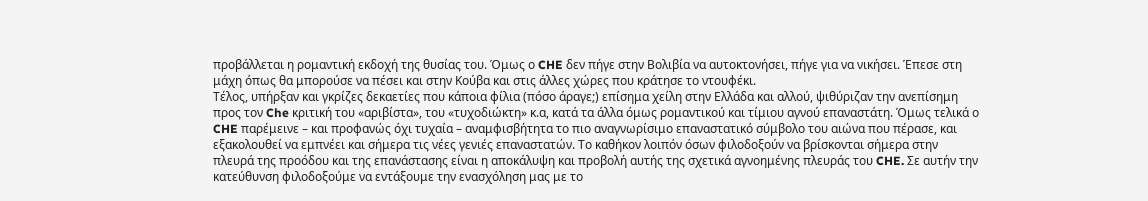προβάλλεται η ρομαντική εκδοχή της θυσίας του. Όμως ο CHE δεν πήγε στην Βολιβία να αυτοκτονήσει, πήγε για να νικήσει. Έπεσε στη μάχη όπως θα μπορούσε να πέσει και στην Κούβα και στις άλλες χώρες που κράτησε το ντουφέκι.
Τέλος, υπήρξαν και γκρίζες δεκαετίες που κάποια φίλια (πόσο άραγε;) επίσημα χείλη στην Ελλάδα και αλλού, ψιθύριζαν την ανεπίσημη προς τον Che κριτική του «αριβίστα», του «τυχοδιώκτη» κ.α, κατά τα άλλα όμως ρομαντικού και τίμιου αγνού επαναστάτη. Όμως τελικά ο CHE παρέμεινε – και προφανώς όχι τυχαία – αναμφισβήτητα το πιο αναγνωρίσιμο επαναστατικό σύμβολο του αιώνα που πέρασε, και εξακολουθεί να εμπνέει και σήμερα τις νέες γενιές επαναστατών. Το καθήκον λοιπόν όσων φιλοδοξούν να βρίσκονται σήμερα στην πλευρά της προόδου και της επανάστασης είναι η αποκάλυψη και προβολή αυτής της σχετικά αγνοημένης πλευράς του CHE. Σε αυτήν την κατεύθυνση φιλοδοξούμε να εντάξουμε την ενασχόληση μας με το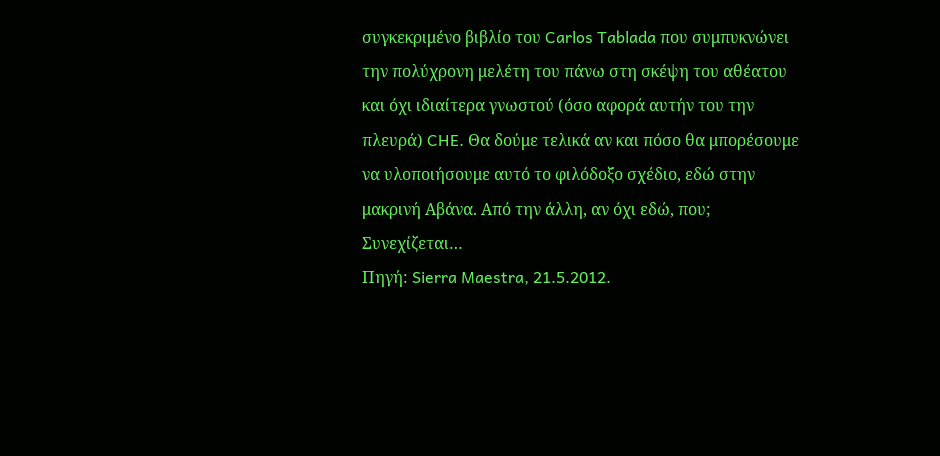συγκεκριμένο βιβλίο του Carlos Tablada που συμπυκνώνει την πολύχρονη μελέτη του πάνω στη σκέψη του αθέατου και όχι ιδιαίτερα γνωστού (όσο αφορά αυτήν του την πλευρά) CHE. Θα δούμε τελικά αν και πόσο θα μπορέσουμε να υλοποιήσουμε αυτό το φιλόδοξο σχέδιο, εδώ στην μακρινή Αβάνα. Από την άλλη, αν όχι εδώ, που;
Συνεχίζεται…
Πηγή: Sierra Maestra, 21.5.2012.